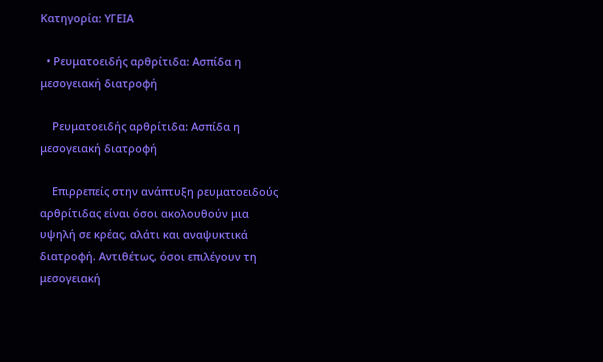Κατηγορία: ΥΓΕΙΑ

  • Ρευματοειδής αρθρίτιδα: Ασπίδα η μεσογειακή διατροφή

    Ρευματοειδής αρθρίτιδα: Ασπίδα η μεσογειακή διατροφή

    Επιρρεπείς στην ανάπτυξη ρευματοειδούς αρθρίτιδας είναι όσοι ακολουθούν μια υψηλή σε κρέας, αλάτι και αναψυκτικά διατροφή. Αντιθέτως, όσοι επιλέγουν τη μεσογειακή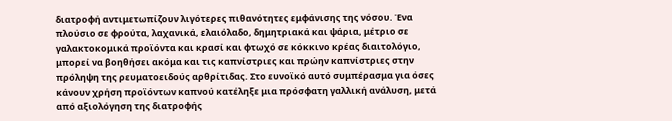διατροφή αντιμετωπίζουν λιγότερες πιθανότητες εμφάνισης της νόσου. Ένα πλούσιο σε φρούτα, λαχανικά, ελαιόλαδο, δημητριακά και ψάρια, μέτριο σε γαλακτοκομικά προϊόντα και κρασί και φτωχό σε κόκκινο κρέας διαιτολόγιο, μπορεί να βοηθήσει ακόμα και τις καπνίστριες και πρώην καπνίστριες στην πρόληψη της ρευματοειδούς αρθρίτιδας. Στο ευνοϊκό αυτό συμπέρασμα για όσες κάνουν χρήση προϊόντων καπνού κατέληξε μια πρόσφατη γαλλική ανάλυση, μετά από αξιολόγηση της διατροφής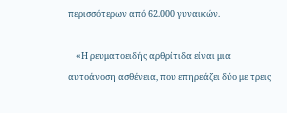περισσότερων από 62.000 γυναικών.

    «Η ρευματοειδής αρθρίτιδα είναι μια αυτοάνοση ασθένεια, που επηρεάζει δύο με τρεις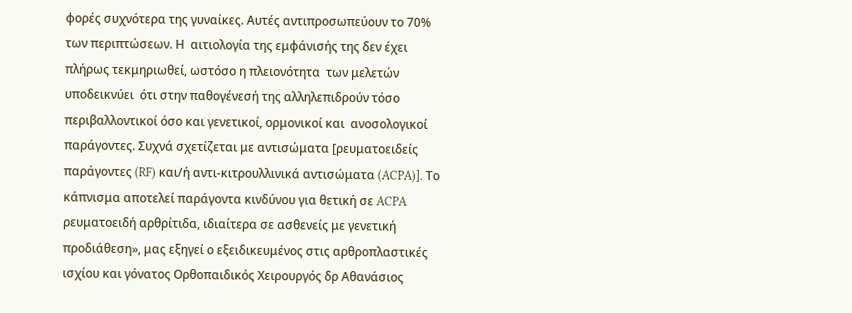φορές συχνότερα της γυναίκες. Αυτές αντιπροσωπεύουν το 70% των περιπτώσεων. Η  αιτιολογία της εμφάνισής της δεν έχει πλήρως τεκμηριωθεί, ωστόσο η πλειονότητα  των μελετών υποδεικνύει  ότι στην παθογένεσή της αλληλεπιδρούν τόσο περιβαλλοντικοί όσο και γενετικοί, ορμονικοί και  ανοσολογικοί παράγοντες. Συχνά σχετίζεται με αντισώματα [ρευματοειδείς παράγοντες (RF) και/ή αντι-κιτρουλλινικά αντισώματα (ACPA)]. Το κάπνισμα αποτελεί παράγοντα κινδύνου για θετική σε ACPA ρευματοειδή αρθρίτιδα, ιδιαίτερα σε ασθενείς με γενετική προδιάθεση», μας εξηγεί ο εξειδικευμένος στις αρθροπλαστικές ισχίου και γόνατος Oρθοπαιδικός Χειρουργός δρ Αθανάσιος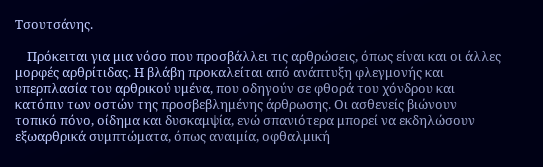Τσουτσάνης.

    Πρόκειται για μια νόσο που προσβάλλει τις αρθρώσεις, όπως είναι και οι άλλες μορφές αρθρίτιδας. Η βλάβη προκαλείται από ανάπτυξη φλεγμονής και υπερπλασία του αρθρικού υμένα, που οδηγούν σε φθορά του χόνδρου και κατόπιν των οστών της προσβεβλημένης άρθρωσης. Οι ασθενείς βιώνουν τοπικό πόνο, οίδημα και δυσκαμψία, ενώ σπανιότερα μπορεί να εκδηλώσουν εξωαρθρικά συμπτώματα, όπως αναιμία, οφθαλμική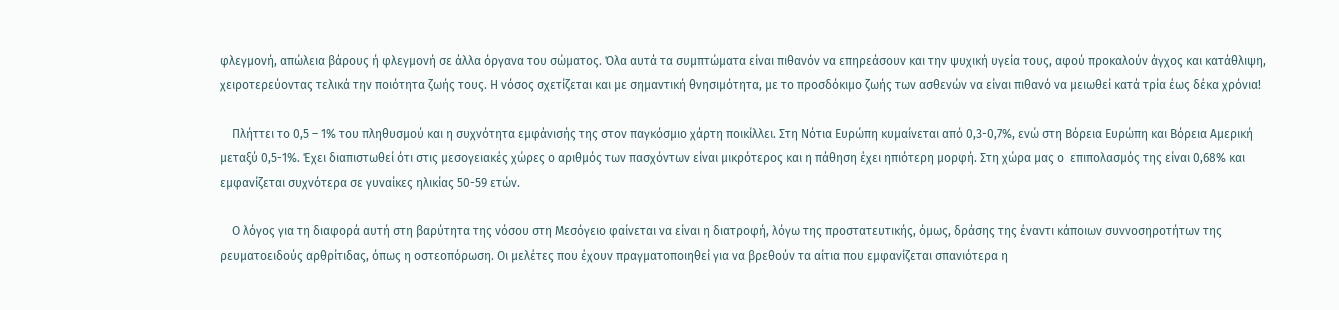φλεγμονή, απώλεια βάρους ή φλεγμονή σε άλλα όργανα του σώματος. Όλα αυτά τα συμπτώματα είναι πιθανόν να επηρεάσουν και την ψυχική υγεία τους, αφού προκαλούν άγχος και κατάθλιψη, χειροτερεύοντας τελικά την ποιότητα ζωής τους. Η νόσος σχετίζεται και με σημαντική θνησιμότητα, με το προσδόκιμο ζωής των ασθενών να είναι πιθανό να μειωθεί κατά τρία έως δέκα χρόνια!

    Πλήττει το 0,5 – 1% του πληθυσμού και η συχνότητα εμφάνισής της στον παγκόσμιο χάρτη ποικίλλει. Στη Νότια Ευρώπη κυμαίνεται από 0,3-0,7%, ενώ στη Βόρεια Ευρώπη και Βόρεια Αμερική μεταξύ 0,5-1%. Έχει διαπιστωθεί ότι στις μεσογειακές χώρες ο αριθμός των πασχόντων είναι μικρότερος και η πάθηση έχει ηπιότερη μορφή. Στη χώρα μας ο  επιπολασμός της είναι 0,68% και εμφανίζεται συχνότερα σε γυναίκες ηλικίας 50-59 ετών.

    Ο λόγος για τη διαφορά αυτή στη βαρύτητα της νόσου στη Μεσόγειο φαίνεται να είναι η διατροφή, λόγω της προστατευτικής, όμως, δράσης της έναντι κάποιων συννοσηροτήτων της ρευματοειδούς αρθρίτιδας, όπως η οστεοπόρωση. Οι μελέτες που έχουν πραγματοποιηθεί για να βρεθούν τα αίτια που εμφανίζεται σπανιότερα η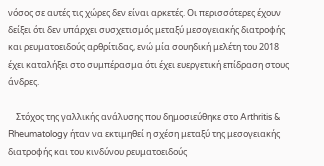νόσος σε αυτές τις χώρες δεν είναι αρκετές. Οι περισσότερες έχουν δείξει ότι δεν υπάρχει συσχετισμός μεταξύ μεσογειακής διατροφής και ρευματοειδούς αρθρίτιδας, ενώ μία σουηδική μελέτη του 2018  έχει καταλήξει στο συμπέρασμα ότι έχει ευεργετική επίδραση στους άνδρες.

    Στόχος της γαλλικής ανάλυσης που δημοσιεύθηκε στο Arthritis & Rheumatology ήταν να εκτιμηθεί η σχέση μεταξύ της μεσογειακής διατροφής και του κινδύνου ρευματοειδούς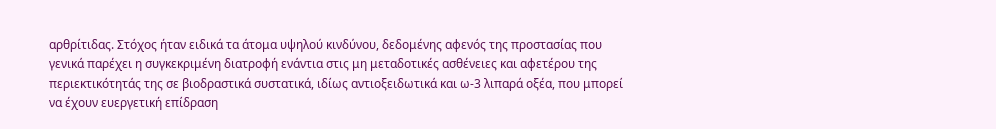αρθρίτιδας. Στόχος ήταν ειδικά τα άτομα υψηλού κινδύνου, δεδομένης αφενός της προστασίας που γενικά παρέχει η συγκεκριμένη διατροφή ενάντια στις μη μεταδοτικές ασθένειες και αφετέρου της περιεκτικότητάς της σε βιοδραστικά συστατικά, ιδίως αντιοξειδωτικά και ω-3 λιπαρά οξέα, που μπορεί να έχουν ευεργετική επίδραση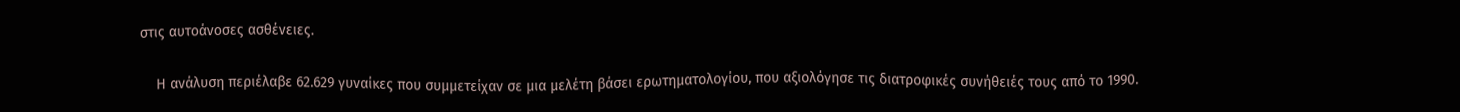στις αυτοάνοσες ασθένειες.

    Η ανάλυση περιέλαβε 62.629 γυναίκες που συμμετείχαν σε μια μελέτη βάσει ερωτηματολογίου, που αξιολόγησε τις διατροφικές συνήθειές τους από το 1990.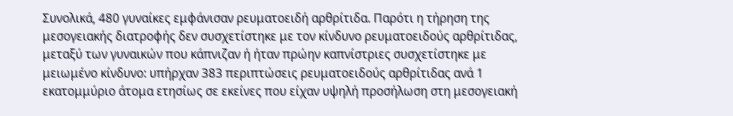Συνολικά, 480 γυναίκες εμφάνισαν ρευματοειδή αρθρίτιδα. Παρότι η τήρηση της μεσογειακής διατροφής δεν συσχετίστηκε με τον κίνδυνο ρευματοειδούς αρθρίτιδας, μεταξύ των γυναικών που κάπνιζαν ή ήταν πρώην καπνίστριες συσχετίστηκε με μειωμένο κίνδυνο: υπήρχαν 383 περιπτώσεις ρευματοειδούς αρθρίτιδας ανά 1 εκατομμύριο άτομα ετησίως σε εκείνες που είχαν υψηλή προσήλωση στη μεσογειακή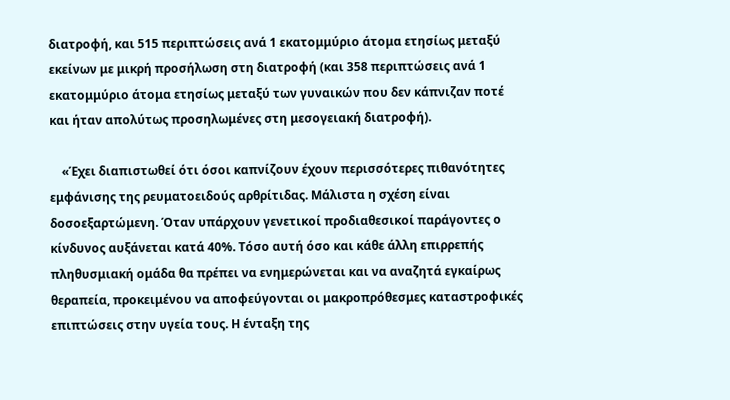διατροφή, και 515 περιπτώσεις ανά 1 εκατομμύριο άτομα ετησίως μεταξύ εκείνων με μικρή προσήλωση στη διατροφή (και 358 περιπτώσεις ανά 1 εκατομμύριο άτομα ετησίως μεταξύ των γυναικών που δεν κάπνιζαν ποτέ και ήταν απολύτως προσηλωμένες στη μεσογειακή διατροφή).

    «Έχει διαπιστωθεί ότι όσοι καπνίζουν έχουν περισσότερες πιθανότητες εμφάνισης της ρευματοειδούς αρθρίτιδας. Μάλιστα η σχέση είναι δοσοεξαρτώμενη. Όταν υπάρχουν γενετικοί προδιαθεσικοί παράγοντες ο κίνδυνος αυξάνεται κατά 40%. Τόσο αυτή όσο και κάθε άλλη επιρρεπής πληθυσμιακή ομάδα θα πρέπει να ενημερώνεται και να αναζητά εγκαίρως θεραπεία, προκειμένου να αποφεύγονται οι μακροπρόθεσμες καταστροφικές επιπτώσεις στην υγεία τους. Η ένταξη της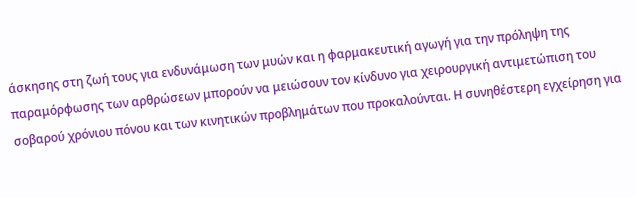άσκησης στη ζωή τους για ενδυνάμωση των μυών και η φαρμακευτική αγωγή για την πρόληψη της παραμόρφωσης των αρθρώσεων μπορούν να μειώσουν τον κίνδυνο για χειρουργική αντιμετώπιση του σοβαρού χρόνιου πόνου και των κινητικών προβλημάτων που προκαλούνται. Η συνηθέστερη εγχείρηση για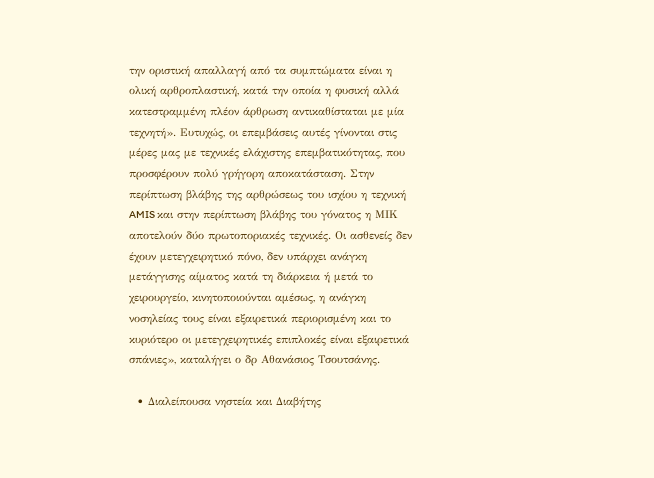την οριστική απαλλαγή από τα συμπτώματα είναι η ολική αρθροπλαστική, κατά την οποία η φυσική αλλά κατεστραμμένη πλέον άρθρωση αντικαθίσταται με μία τεχνητή». Ευτυχώς, οι επεμβάσεις αυτές γίνονται στις μέρες μας με τεχνικές ελάχιστης επεμβατικότητας, που προσφέρουν πολύ γρήγορη αποκατάσταση. Στην περίπτωση βλάβης της αρθρώσεως του ισχίου η τεχνική AMIS και στην περίπτωση βλάβης του γόνατος η ΜΙΚ αποτελούν δύο πρωτοποριακές τεχνικές. Οι ασθενείς δεν έχουν μετεγχειρητικό πόνο, δεν υπάρχει ανάγκη μετάγγισης αίματος κατά τη διάρκεια ή μετά το χειρουργείο, κινητοποιούνται αμέσως, η ανάγκη νοσηλείας τους είναι εξαιρετικά περιορισμένη και το κυριότερο οι μετεγχειρητικές επιπλοκές είναι εξαιρετικά σπάνιες», καταλήγει ο δρ Αθανάσιος Τσουτσάνης.

  • Διαλείπουσα νηστεία και Διαβήτης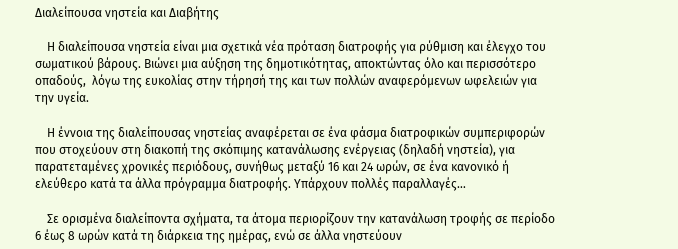Διαλείπουσα νηστεία και Διαβήτης

    Η διαλείπουσα νηστεία είναι μια σχετικά νέα πρόταση διατροφής για ρύθμιση και έλεγχο του σωματικού βάρους. Βιώνει μια αύξηση της δημοτικότητας, αποκτώντας όλο και περισσότερο οπαδούς,  λόγω της ευκολίας στην τήρησή της και των πολλών αναφερόμενων ωφελειών για την υγεία.

    Η έννοια της διαλείπουσας νηστείας αναφέρεται σε ένα φάσμα διατροφικών συμπεριφορών που στοχεύουν στη διακοπή της σκόπιμης κατανάλωσης ενέργειας (δηλαδή νηστεία), για παρατεταμένες χρονικές περιόδους, συνήθως μεταξύ 16 και 24 ωρών, σε ένα κανονικό ή ελεύθερο κατά τα άλλα πρόγραμμα διατροφής. Υπάρχουν πολλές παραλλαγές…

    Σε ορισμένα διαλείποντα σχήματα, τα άτομα περιορίζουν την κατανάλωση τροφής σε περίοδο 6 έως 8 ωρών κατά τη διάρκεια της ημέρας, ενώ σε άλλα νηστεύουν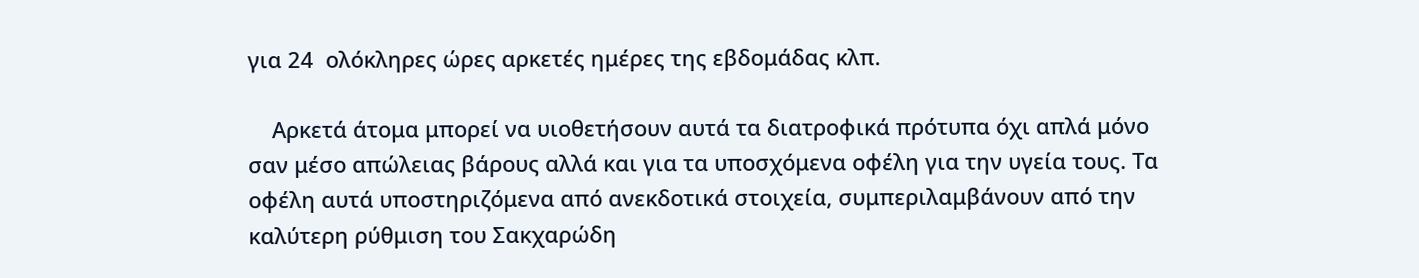για 24  ολόκληρες ώρες αρκετές ημέρες της εβδομάδας κλπ.

    Αρκετά άτομα μπορεί να υιοθετήσουν αυτά τα διατροφικά πρότυπα όχι απλά μόνο σαν μέσο απώλειας βάρους αλλά και για τα υποσχόμενα οφέλη για την υγεία τους. Τα οφέλη αυτά υποστηριζόμενα από ανεκδοτικά στοιχεία, συμπεριλαμβάνουν από την καλύτερη ρύθμιση του Σακχαρώδη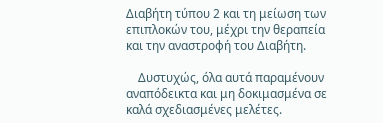Διαβήτη τύπου 2 και τη μείωση των επιπλοκών του, μέχρι την θεραπεία και την αναστροφή του Διαβήτη.

    Δυστυχώς, όλα αυτά παραμένουν αναπόδεικτα και μη δοκιμασμένα σε καλά σχεδιασμένες μελέτες.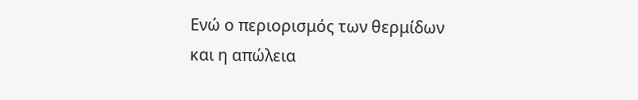Ενώ ο περιορισμός των θερμίδων και η απώλεια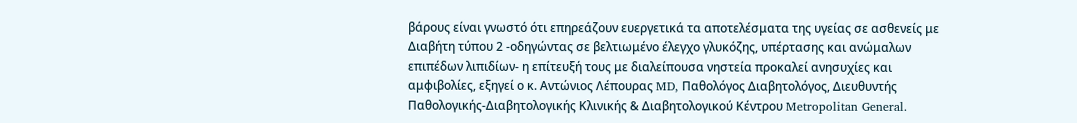βάρους είναι γνωστό ότι επηρεάζουν ευεργετικά τα αποτελέσματα της υγείας σε ασθενείς με Διαβήτη τύπου 2 -οδηγώντας σε βελτιωμένο έλεγχο γλυκόζης, υπέρτασης και ανώμαλων επιπέδων λιπιδίων- η επίτευξή τους με διαλείπουσα νηστεία προκαλεί ανησυχίες και αμφιβολίες, εξηγεί ο κ. Αντώνιος Λέπουρας MD, Παθολόγος Διαβητολόγος, Διευθυντής Παθολογικής-Διαβητολογικής Κλινικής & Διαβητολογικού Κέντρου Metropolitan General.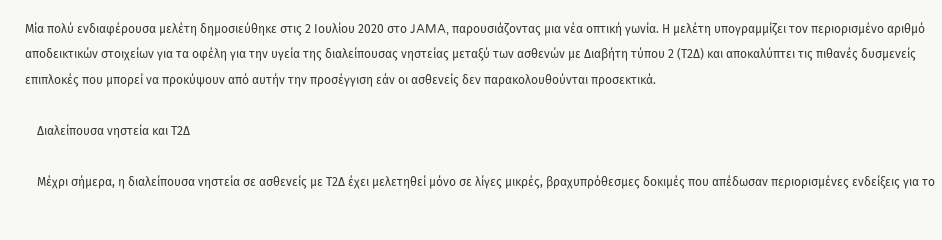Μία πολύ ενδιαφέρουσα μελέτη δημοσιεύθηκε στις 2 Ιουλίου 2020 στο JAMA, παρουσιάζοντας μια νέα οπτική γωνία. Η μελέτη υπογραμμίζει τον περιορισμένο αριθμό αποδεικτικών στοιχείων για τα οφέλη για την υγεία της διαλείπουσας νηστείας μεταξύ των ασθενών με Διαβήτη τύπου 2 (Τ2Δ) και αποκαλύπτει τις πιθανές δυσμενείς επιπλοκές που μπορεί να προκύψουν από αυτήν την προσέγγιση εάν οι ασθενείς δεν παρακολουθούνται προσεκτικά.

    Διαλείπουσα νηστεία και Τ2Δ

    Μέχρι σήμερα, η διαλείπουσα νηστεία σε ασθενείς με Τ2Δ έχει μελετηθεί μόνο σε λίγες μικρές, βραχυπρόθεσμες δοκιμές που απέδωσαν περιορισμένες ενδείξεις για το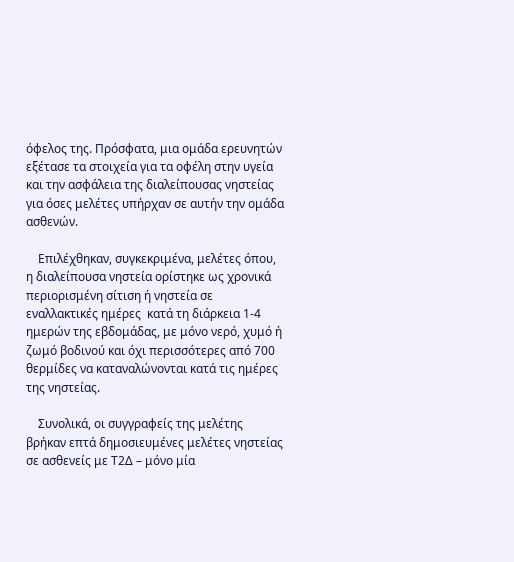όφελος της. Πρόσφατα, μια ομάδα ερευνητών εξέτασε τα στοιχεία για τα οφέλη στην υγεία και την ασφάλεια της διαλείπουσας νηστείας για όσες μελέτες υπήρχαν σε αυτήν την ομάδα ασθενών.

    Επιλέχθηκαν, συγκεκριμένα, μελέτες όπου, η διαλείπουσα νηστεία ορίστηκε ως χρονικά περιορισμένη σίτιση ή νηστεία σε εναλλακτικές ημέρες  κατά τη διάρκεια 1-4 ημερών της εβδομάδας, με μόνο νερό, χυμό ή ζωμό βοδινού και όχι περισσότερες από 700 θερμίδες να καταναλώνονται κατά τις ημέρες της νηστείας.

    Συνολικά, οι συγγραφείς της μελέτης βρήκαν επτά δημοσιευμένες μελέτες νηστείας σε ασθενείς με Τ2Δ – μόνο μία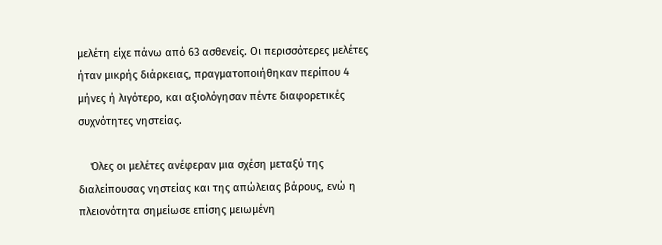μελέτη είχε πάνω από 63 ασθενείς. Οι περισσότερες μελέτες ήταν μικρής διάρκειας, πραγματοποιήθηκαν περίπου 4 μήνες ή λιγότερο, και αξιολόγησαν πέντε διαφορετικές συχνότητες νηστείας.

    Όλες οι μελέτες ανέφεραν μια σχέση μεταξύ της διαλείπουσας νηστείας και της απώλειας βάρους, ενώ η πλειονότητα σημείωσε επίσης μειωμένη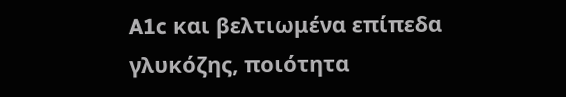A1c και βελτιωμένα επίπεδα γλυκόζης, ποιότητα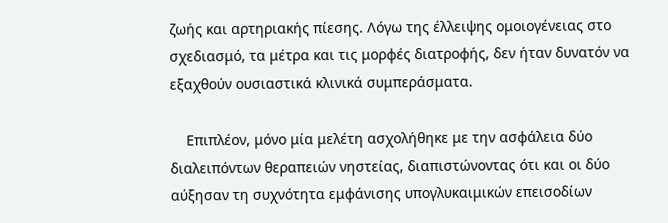ζωής και αρτηριακής πίεσης. Λόγω της έλλειψης ομοιογένειας στο σχεδιασμό, τα μέτρα και τις μορφές διατροφής, δεν ήταν δυνατόν να εξαχθούν ουσιαστικά κλινικά συμπεράσματα.

    Επιπλέον, μόνο μία μελέτη ασχολήθηκε με την ασφάλεια δύο διαλειπόντων θεραπειών νηστείας, διαπιστώνοντας ότι και οι δύο αύξησαν τη συχνότητα εμφάνισης υπογλυκαιμικών επεισοδίων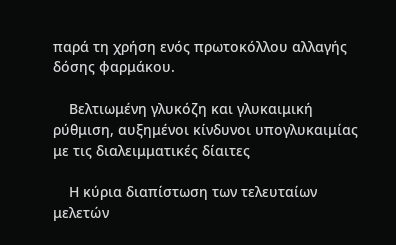παρά τη χρήση ενός πρωτοκόλλου αλλαγής δόσης φαρμάκου.

    Βελτιωμένη γλυκόζη και γλυκαιμική ρύθμιση, αυξημένοι κίνδυνοι υπογλυκαιμίας με τις διαλειμματικές δίαιτες

    Η κύρια διαπίστωση των τελευταίων μελετών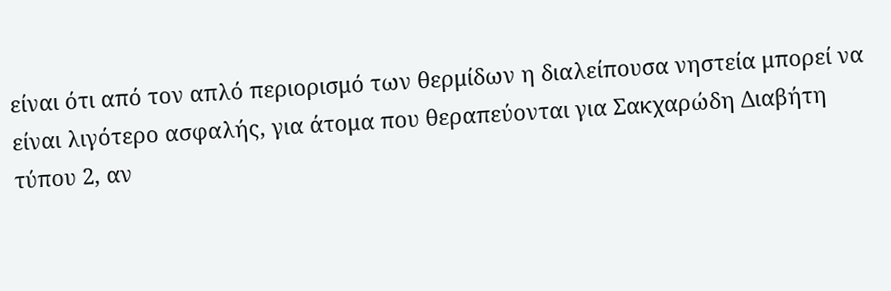είναι ότι από τον απλό περιορισμό των θερμίδων η διαλείπουσα νηστεία μπορεί να είναι λιγότερο ασφαλής, για άτομα που θεραπεύονται για Σακχαρώδη Διαβήτη τύπου 2, αν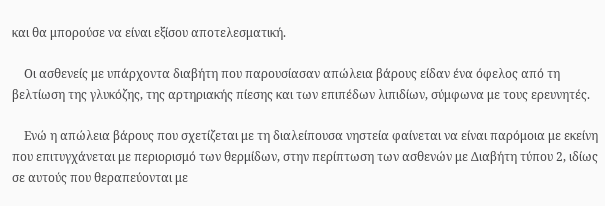και θα μπορούσε να είναι εξίσου αποτελεσματική.

    Οι ασθενείς με υπάρχοντα διαβήτη που παρουσίασαν απώλεια βάρους είδαν ένα όφελος από τη βελτίωση της γλυκόζης, της αρτηριακής πίεσης και των επιπέδων λιπιδίων, σύμφωνα με τους ερευνητές.

    Ενώ η απώλεια βάρους που σχετίζεται με τη διαλείπουσα νηστεία φαίνεται να είναι παρόμοια με εκείνη που επιτυγχάνεται με περιορισμό των θερμίδων, στην περίπτωση των ασθενών με Διαβήτη τύπου 2, ιδίως σε αυτούς που θεραπεύονται με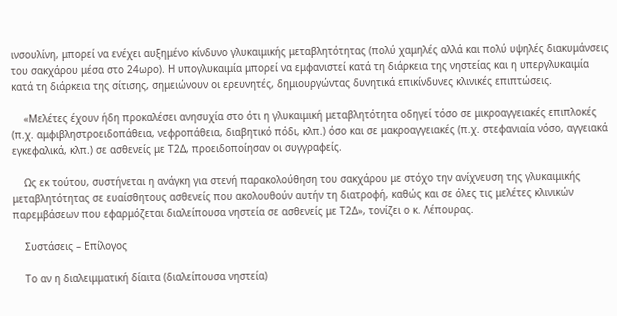ινσουλίνη, μπορεί να ενέχει αυξημένο κίνδυνο γλυκαιμικής μεταβλητότητας (πολύ χαμηλές αλλά και πολύ υψηλές διακυμάνσεις του σακχάρου μέσα στο 24ωρο). Η υπογλυκαιμία μπορεί να εμφανιστεί κατά τη διάρκεια της νηστείας και η υπεργλυκαιμία κατά τη διάρκεια της σίτισης, σημειώνουν οι ερευνητές, δημιουργώντας δυνητικά επικίνδυνες κλινικές επιπτώσεις.

    «Μελέτες έχουν ήδη προκαλέσει ανησυχία στο ότι η γλυκαιμική μεταβλητότητα οδηγεί τόσο σε μικροαγγειακές επιπλοκές (π.χ. αμφιβληστροειδοπάθεια, νεφροπάθεια, διαβητικό πόδι, κλπ.) όσο και σε μακροαγγειακές (π.χ. στεφανιαία νόσο, αγγειακά εγκεφαλικά, κλπ.) σε ασθενείς με Τ2Δ, προειδοποίησαν οι συγγραφείς.

    Ως εκ τούτου, συστήνεται η ανάγκη για στενή παρακολούθηση του σακχάρου με στόχο την ανίχνευση της γλυκαιμικής μεταβλητότητας σε ευαίσθητους ασθενείς που ακολουθούν αυτήν τη διατροφή, καθώς και σε όλες τις μελέτες κλινικών παρεμβάσεων που εφαρμόζεται διαλείπουσα νηστεία σε ασθενείς με Τ2Δ», τονίζει ο κ. Λέπουρας.

    Συστάσεις – Επίλογος

    Το αν η διαλειμματική δίαιτα (διαλείπουσα νηστεία)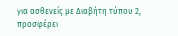για ασθενείς με Διαβήτη τύπου 2, προσφέρει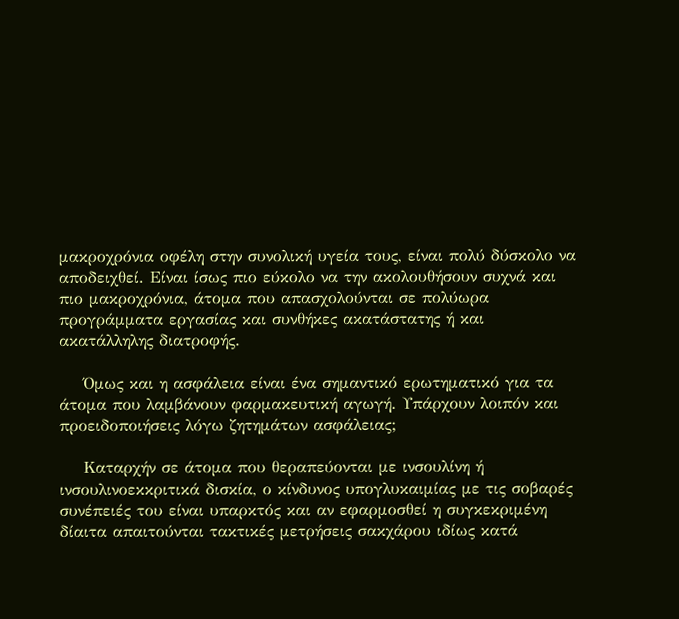μακροχρόνια οφέλη στην συνολική υγεία τους, είναι πολύ δύσκολο να αποδειχθεί. Είναι ίσως πιο εύκολο να την ακολουθήσουν συχνά και πιο μακροχρόνια, άτομα που απασχολούνται σε πολύωρα προγράμματα εργασίας και συνθήκες ακατάστατης ή και ακατάλληλης διατροφής.

    Όμως και η ασφάλεια είναι ένα σημαντικό ερωτηματικό για τα άτομα που λαμβάνουν φαρμακευτική αγωγή. Υπάρχουν λοιπόν και προειδοποιήσεις λόγω ζητημάτων ασφάλειας;

    Καταρχήν σε άτομα που θεραπεύονται με ινσουλίνη ή ινσουλινοεκκριτικά δισκία, ο κίνδυνος υπογλυκαιμίας με τις σοβαρές συνέπειές του είναι υπαρκτός και αν εφαρμοσθεί η συγκεκριμένη δίαιτα απαιτούνται τακτικές μετρήσεις σακχάρου ιδίως κατά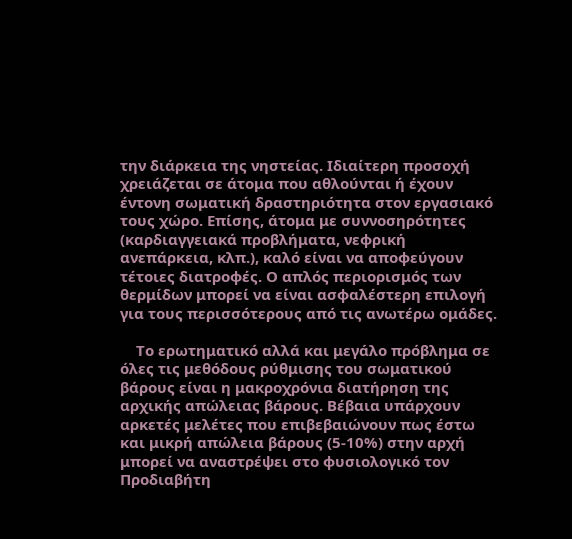την διάρκεια της νηστείας. Ιδιαίτερη προσοχή χρειάζεται σε άτομα που αθλούνται ή έχουν έντονη σωματική δραστηριότητα στον εργασιακό τους χώρο. Επίσης, άτομα με συννοσηρότητες (καρδιαγγειακά προβλήματα, νεφρική ανεπάρκεια, κλπ.), καλό είναι να αποφεύγουν τέτοιες διατροφές. Ο απλός περιορισμός των θερμίδων μπορεί να είναι ασφαλέστερη επιλογή για τους περισσότερους από τις ανωτέρω ομάδες.

    Το ερωτηματικό αλλά και μεγάλο πρόβλημα σε όλες τις μεθόδους ρύθμισης του σωματικού βάρους είναι η μακροχρόνια διατήρηση της αρχικής απώλειας βάρους. Βέβαια υπάρχουν αρκετές μελέτες που επιβεβαιώνουν πως έστω και μικρή απώλεια βάρους (5-10%) στην αρχή μπορεί να αναστρέψει στο φυσιολογικό τον Προδιαβήτη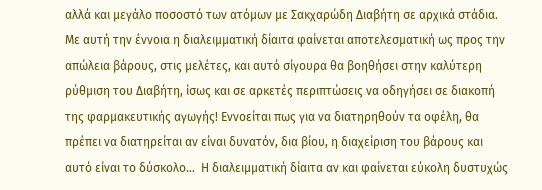αλλά και μεγάλο ποσοστό των ατόμων με Σακχαρώδη Διαβήτη σε αρχικά στάδια. Με αυτή την έννοια η διαλειμματική δίαιτα φαίνεται αποτελεσματική ως προς την απώλεια βάρους, στις μελέτες, και αυτό σίγουρα θα βοηθήσει στην καλύτερη ρύθμιση του Διαβήτη, ίσως και σε αρκετές περιπτώσεις να οδηγήσει σε διακοπή της φαρμακευτικής αγωγής! Εννοείται πως για να διατηρηθούν τα οφέλη, θα πρέπει να διατηρείται αν είναι δυνατόν, δια βίου, η διαχείριση του βάρους και αυτό είναι το δύσκολο…  Η διαλειμματική δίαιτα αν και φαίνεται εύκολη δυστυχώς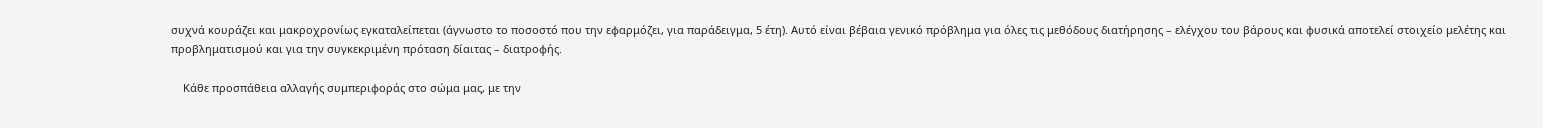συχνά κουράζει και μακροχρονίως εγκαταλείπεται (άγνωστο το ποσοστό που την εφαρμόζει, για παράδειγμα, 5 έτη). Αυτό είναι βέβαια γενικό πρόβλημα για όλες τις μεθόδους διατήρησης – ελέγχου του βάρους και φυσικά αποτελεί στοιχείο μελέτης και προβληματισμού και για την συγκεκριμένη πρόταση δίαιτας – διατροφής.

    Κάθε προσπάθεια αλλαγής συμπεριφοράς στο σώμα μας, με την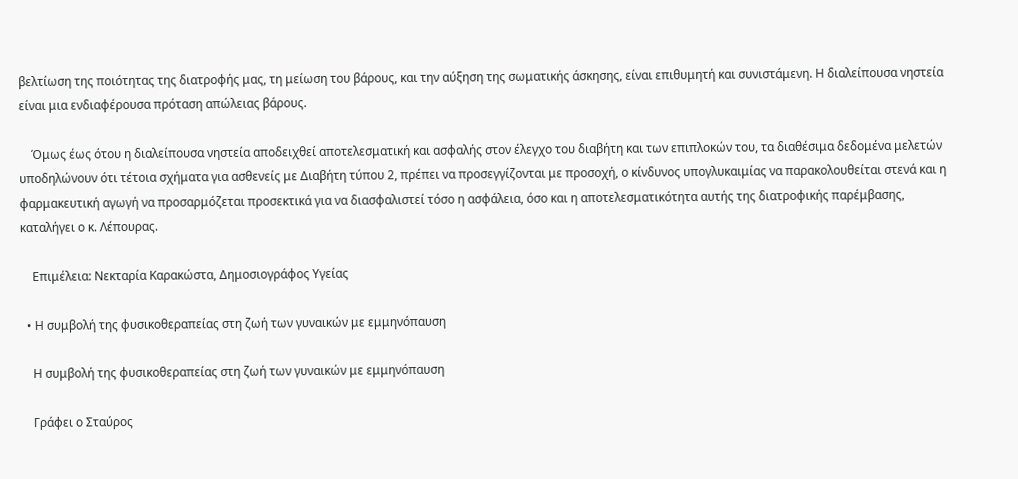βελτίωση της ποιότητας της διατροφής μας, τη μείωση του βάρους, και την αύξηση της σωματικής άσκησης, είναι επιθυμητή και συνιστάμενη. Η διαλείπουσα νηστεία είναι μια ενδιαφέρουσα πρόταση απώλειας βάρους.

    Όμως έως ότου η διαλείπουσα νηστεία αποδειχθεί αποτελεσματική και ασφαλής στον έλεγχο του διαβήτη και των επιπλοκών του, τα διαθέσιμα δεδομένα μελετών υποδηλώνουν ότι τέτοια σχήματα για ασθενείς με Διαβήτη τύπου 2, πρέπει να προσεγγίζονται με προσοχή, ο κίνδυνος υπογλυκαιμίας να παρακολουθείται στενά και η φαρμακευτική αγωγή να προσαρμόζεται προσεκτικά για να διασφαλιστεί τόσο η ασφάλεια, όσο και η αποτελεσματικότητα αυτής της διατροφικής παρέμβασης, καταλήγει ο κ. Λέπουρας.

    Επιμέλεια: Νεκταρία Καρακώστα, Δημοσιογράφος Υγείας

  • Η συμβολή της φυσικοθεραπείας στη ζωή των γυναικών με εμμηνόπαυση

    Η συμβολή της φυσικοθεραπείας στη ζωή των γυναικών με εμμηνόπαυση

    Γράφει ο Σταύρος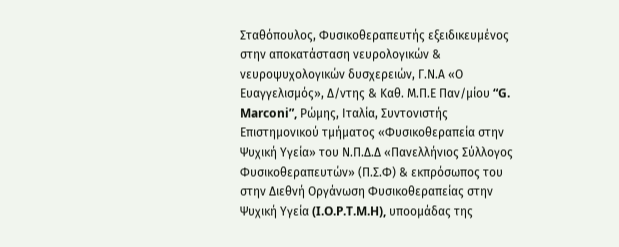Σταθόπουλος, Φυσικοθεραπευτής εξειδικευμένος στην αποκατάσταση νευρολογικών & νευροψυχολογικών δυσχερειών, Γ.Ν.Α «Ο Ευαγγελισμός», Δ/ντης & Καθ. Μ.Π.Ε Παν/μίου “G. Marconi”, Ρώμης, Ιταλία, Συντονιστής Επιστημονικού τμήματος «Φυσικοθεραπεία στην Ψυχική Υγεία» του Ν.Π.Δ.Δ «Πανελλήνιος Σύλλογος Φυσικοθεραπευτών» (Π.Σ.Φ) & εκπρόσωπος του στην Διεθνή Οργάνωση Φυσικοθεραπείας στην Ψυχική Υγεία (I.O.P.T.M.H), υποομάδας της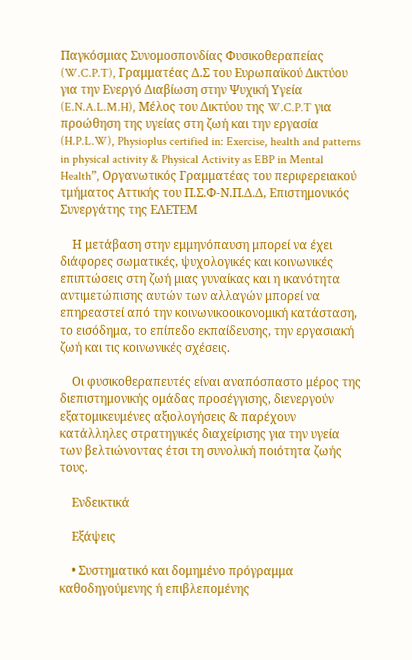Παγκόσμιας Συνομοσπονδίας Φυσικοθεραπείας (W.C.P.T), Γραμματέας Δ.Σ του Ευρωπαϊκού Δικτύου για την Ενεργό Διαβίωση στην Ψυχική Υγεία (E.N.A.L.M.H), Μέλος του Δικτύου της W.C.P.T για προώθηση της υγείας στη ζωή και την εργασία (H.P.L.W), Physioplus certified in: Exercise, health and patterns in physical activity & Physical Activity as EBP in Mental Health”, Οργανωτικός Γραμματέας του περιφερειακού τμήματος Αττικής του Π.Σ.Φ-Ν.Π.Δ.Δ, Επιστημονικός Συνεργάτης της ΕΛΕΤΕΜ

    Η μετάβαση στην εμμηνόπαυση μπορεί να έχει διάφορες σωματικές, ψυχολογικές και κοινωνικές επιπτώσεις στη ζωή μιας γυναίκας και η ικανότητα αντιμετώπισης αυτών των αλλαγών μπορεί να επηρεαστεί από την κοινωνικοοικονομική κατάσταση, το εισόδημα, το επίπεδο εκπαίδευσης, την εργασιακή ζωή και τις κοινωνικές σχέσεις.

    Οι φυσικοθεραπευτές είναι αναπόσπαστο μέρος της διεπιστημονικής ομάδας προσέγγισης, διενεργούν εξατομικευμένες αξιολογήσεις & παρέχουν κατάλληλες στρατηγικές διαχείρισης για την υγεία των βελτιώνοντας έτσι τη συνολική ποιότητα ζωής τους.

    Ενδεικτικά

    Εξάψεις

    • Συστηματικό και δομημένο πρόγραμμα καθοδηγούμενης ή επιβλεπομένης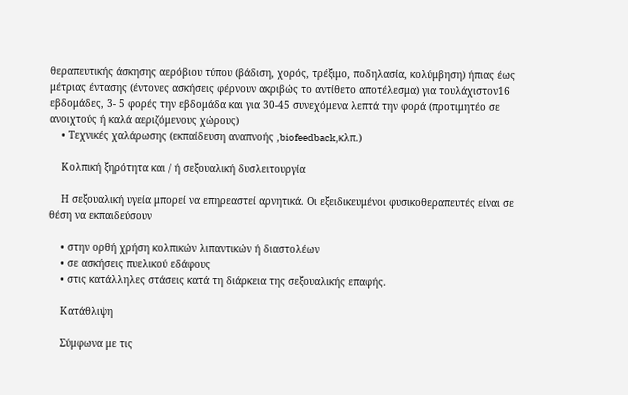θεραπευτικής άσκησης αερόβιου τύπου (βάδιση, χορός, τρέξιμο, ποδηλασία, κολύμβηση) ήπιας έως μέτριας έντασης (έντονες ασκήσεις φέρνουν ακριβώς το αντίθετο αποτέλεσμα) για τουλάχιστον16 εβδομάδες, 3- 5 φορές την εβδομάδα και για 30-45 συνεχόμενα λεπτά την φορά (προτιμητέο σε ανοιχτούς ή καλά αεριζόμενους χώρους)
    • Τεχνικές χαλάρωσης (εκπαίδευση αναπνοής ,biofeedback,κλπ.)

    Κολπική ξηρότητα και / ή σεξουαλική δυσλειτουργία

    Η σεξουαλική υγεία μπορεί να επηρεαστεί αρνητικά. Οι εξειδικευμένοι φυσικοθεραπευτές είναι σε θέση να εκπαιδεύσουν

    • στην ορθή χρήση κολπικών λιπαντικών ή διαστολέων
    • σε ασκήσεις πυελικού εδάφους
    • στις κατάλληλες στάσεις κατά τη διάρκεια της σεξουαλικής επαφής.

    Κατάθλιψη

    Σύμφωνα με τις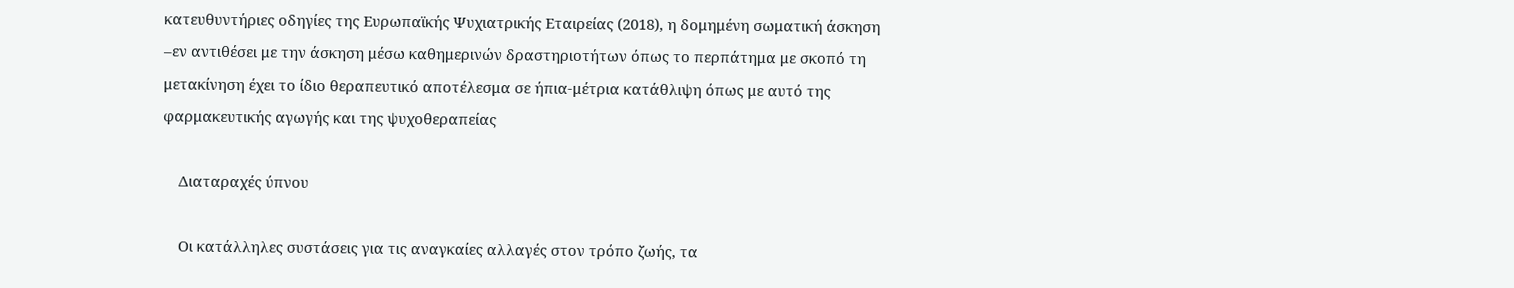κατευθυντήριες οδηγίες της Ευρωπαϊκής Ψυχιατρικής Εταιρείας (2018), η δομημένη σωματική άσκηση –εν αντιθέσει με την άσκηση μέσω καθημερινών δραστηριοτήτων όπως το περπάτημα με σκοπό τη μετακίνηση έχει το ίδιο θεραπευτικό αποτέλεσμα σε ήπια-μέτρια κατάθλιψη όπως με αυτό της φαρμακευτικής αγωγής και της ψυχοθεραπείας

    Διαταραχές ύπνου

    Οι κατάλληλες συστάσεις για τις αναγκαίες αλλαγές στον τρόπο ζωής, τα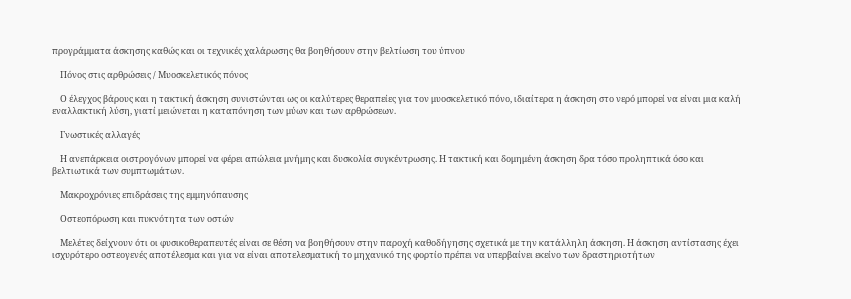προγράμματα άσκησης καθώς και οι τεχνικές χαλάρωσης θα βοηθήσουν στην βελτίωση του ύπνου

    Πόνος στις αρθρώσεις / Μυοσκελετικός πόνος

    Ο έλεγχος βάρους και η τακτική άσκηση συνιστώνται ως οι καλύτερες θεραπείες για τον μυοσκελετικό πόνο, ιδιαίτερα η άσκηση στο νερό μπορεί να είναι μια καλή εναλλακτική λύση, γιατί μειώνεται η καταπόνηση των μύων και των αρθρώσεων.

    Γνωστικές αλλαγές

    Η ανεπάρκεια οιστρογόνων μπορεί να φέρει απώλεια μνήμης και δυσκολία συγκέντρωσης. Η τακτική και δομημένη άσκηση δρα τόσο προληπτικά όσο και βελτιωτικά των συμπτωμάτων.

    Μακροχρόνιες επιδράσεις της εμμηνόπαυσης

    Οστεοπόρωση και πυκνότητα των οστών

    Μελέτες δείχνουν ότι οι φυσικοθεραπευτές είναι σε θέση να βοηθήσουν στην παροχή καθοδήγησης σχετικά με την κατάλληλη άσκηση. Η άσκηση αντίστασης έχει ισχυρότερο οστεογενές αποτέλεσμα και για να είναι αποτελεσματική το μηχανικό της φορτίο πρέπει να υπερβαίνει εκείνο των δραστηριοτήτων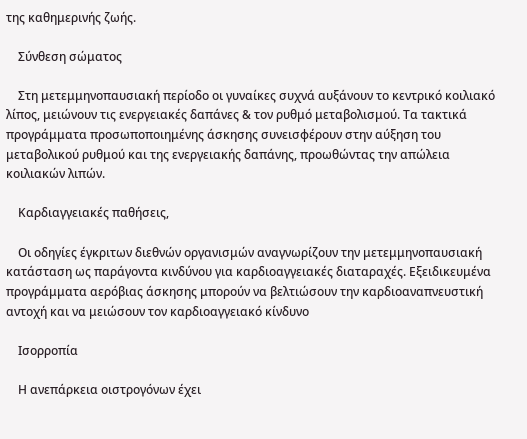της καθημερινής ζωής.

    Σύνθεση σώματος

    Στη μετεμμηνοπαυσιακή περίοδο οι γυναίκες συχνά αυξάνουν το κεντρικό κοιλιακό λίπος, μειώνουν τις ενεργειακές δαπάνες & τον ρυθμό μεταβολισμού. Τα τακτικά προγράμματα προσωποποιημένης άσκησης συνεισφέρουν στην αύξηση του μεταβολικού ρυθμού και της ενεργειακής δαπάνης, προωθώντας την απώλεια κοιλιακών λιπών.

    Καρδιαγγειακές παθήσεις,

    Οι οδηγίες έγκριτων διεθνών οργανισμών αναγνωρίζουν την μετεμμηνοπαυσιακή κατάσταση ως παράγοντα κινδύνου για καρδιοαγγειακές διαταραχές. Εξειδικευμένα προγράμματα αερόβιας άσκησης μπορούν να βελτιώσουν την καρδιοαναπνευστική αντοχή και να μειώσουν τον καρδιοαγγειακό κίνδυνο

    Ισορροπία

    Η ανεπάρκεια οιστρογόνων έχει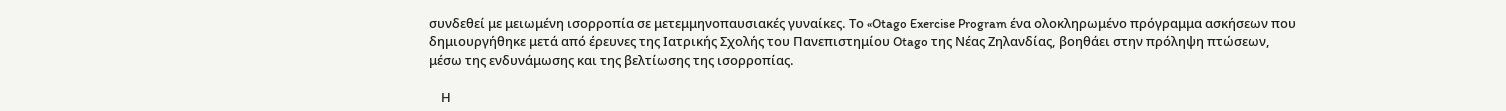συνδεθεί με μειωμένη ισορροπία σε μετεμμηνοπαυσιακές γυναίκες. Το «Otago Exercise Program ένα ολοκληρωμένο πρόγραμμα ασκήσεων που δημιουργήθηκε μετά από έρευνες της Ιατρικής Σχολής του Πανεπιστημίου Otago της Νέας Ζηλανδίας, βοηθάει στην πρόληψη πτώσεων, μέσω της ενδυνάμωσης και της βελτίωσης της ισορροπίας.

    Η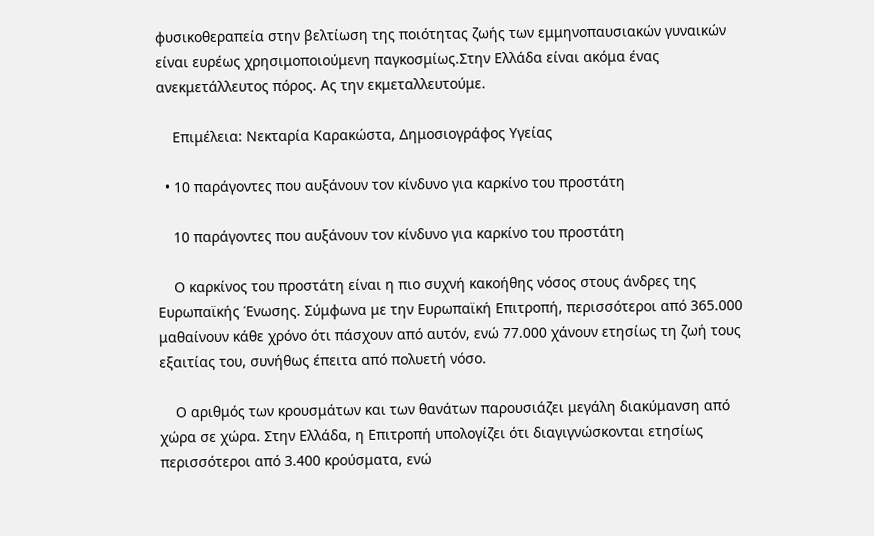φυσικοθεραπεία στην βελτίωση της ποιότητας ζωής των εμμηνοπαυσιακών γυναικών είναι ευρέως χρησιμοποιούμενη παγκοσμίως.Στην Ελλάδα είναι ακόμα ένας ανεκμετάλλευτος πόρος. Ας την εκμεταλλευτούμε.

    Επιμέλεια: Νεκταρία Καρακώστα, Δημοσιογράφος Υγείας

  • 10 παράγοντες που αυξάνουν τον κίνδυνο για καρκίνο του προστάτη

    10 παράγοντες που αυξάνουν τον κίνδυνο για καρκίνο του προστάτη

    Ο καρκίνος του προστάτη είναι η πιο συχνή κακοήθης νόσος στους άνδρες της Ευρωπαϊκής Ένωσης. Σύμφωνα με την Ευρωπαϊκή Επιτροπή, περισσότεροι από 365.000 μαθαίνουν κάθε χρόνο ότι πάσχουν από αυτόν, ενώ 77.000 χάνουν ετησίως τη ζωή τους εξαιτίας του, συνήθως έπειτα από πολυετή νόσο.

    Ο αριθμός των κρουσμάτων και των θανάτων παρουσιάζει μεγάλη διακύμανση από χώρα σε χώρα. Στην Ελλάδα, η Επιτροπή υπολογίζει ότι διαγιγνώσκονται ετησίως περισσότεροι από 3.400 κρούσματα, ενώ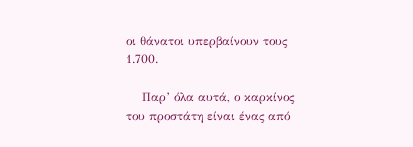οι θάνατοι υπερβαίνουν τους 1.700.

    Παρ’ όλα αυτά, ο καρκίνος του προστάτη είναι ένας από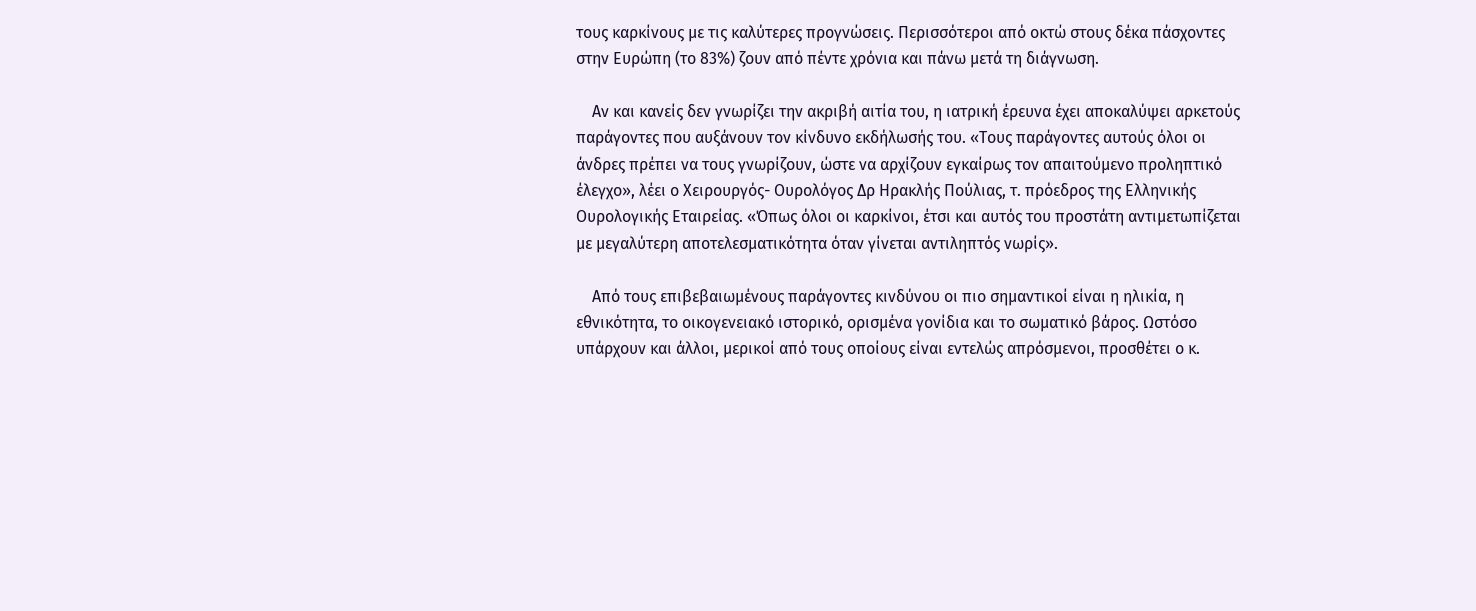τους καρκίνους με τις καλύτερες προγνώσεις. Περισσότεροι από οκτώ στους δέκα πάσχοντες στην Ευρώπη (το 83%) ζουν από πέντε χρόνια και πάνω μετά τη διάγνωση.

    Αν και κανείς δεν γνωρίζει την ακριβή αιτία του, η ιατρική έρευνα έχει αποκαλύψει αρκετούς παράγοντες που αυξάνουν τον κίνδυνο εκδήλωσής του. «Τους παράγοντες αυτούς όλοι οι άνδρες πρέπει να τους γνωρίζουν, ώστε να αρχίζουν εγκαίρως τον απαιτούμενο προληπτικό έλεγχο», λέει ο Χειρουργός- Ουρολόγος Δρ Ηρακλής Πούλιας, τ. πρόεδρος της Ελληνικής Ουρολογικής Εταιρείας. «Όπως όλοι οι καρκίνοι, έτσι και αυτός του προστάτη αντιμετωπίζεται με μεγαλύτερη αποτελεσματικότητα όταν γίνεται αντιληπτός νωρίς».

    Από τους επιβεβαιωμένους παράγοντες κινδύνου οι πιο σημαντικοί είναι η ηλικία, η εθνικότητα, το οικογενειακό ιστορικό, ορισμένα γονίδια και το σωματικό βάρος. Ωστόσο υπάρχουν και άλλοι, μερικοί από τους οποίους είναι εντελώς απρόσμενοι, προσθέτει ο κ.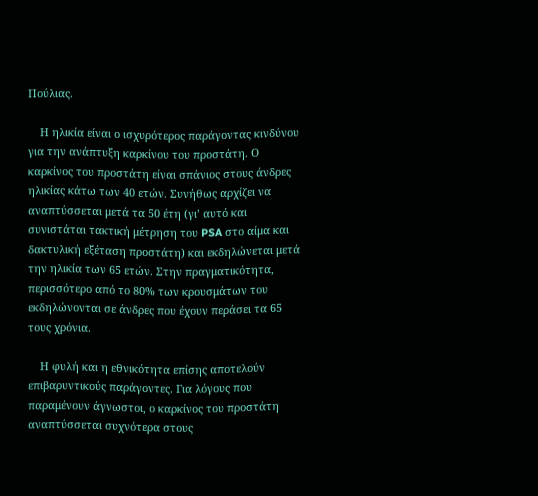Πούλιας.

    Η ηλικία είναι ο ισχυρότερος παράγοντας κινδύνου για την ανάπτυξη καρκίνου του προστάτη. Ο καρκίνος του προστάτη είναι σπάνιος στους άνδρες ηλικίας κάτω των 40 ετών. Συνήθως αρχίζει να αναπτύσσεται μετά τα 50 έτη (γι’ αυτό και συνιστάται τακτική μέτρηση του PSA στο αίμα και δακτυλική εξέταση προστάτη) και εκδηλώνεται μετά την ηλικία των 65 ετών. Στην πραγματικότητα, περισσότερο από το 80% των κρουσμάτων του εκδηλώνονται σε άνδρες που έχουν περάσει τα 65 τους χρόνια.

    Η φυλή και η εθνικότητα επίσης αποτελούν επιβαρυντικούς παράγοντες. Για λόγους που παραμένουν άγνωστοι, ο καρκίνος του προστάτη αναπτύσσεται συχνότερα στους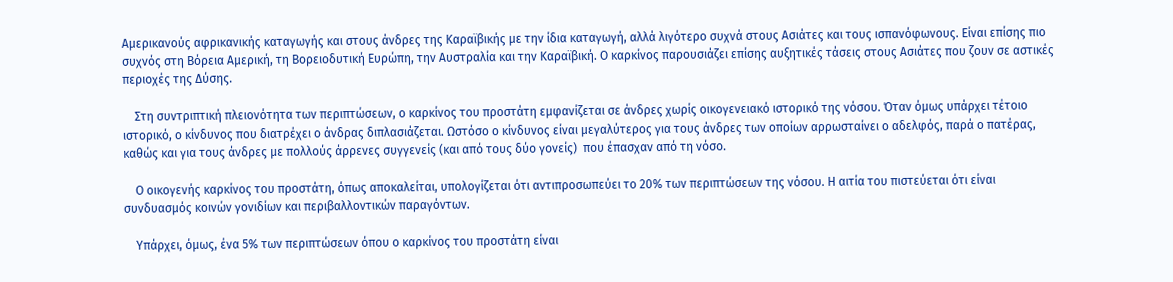Αμερικανούς αφρικανικής καταγωγής και στους άνδρες της Καραϊβικής με την ίδια καταγωγή, αλλά λιγότερο συχνά στους Ασιάτες και τους ισπανόφωνους. Είναι επίσης πιο συχνός στη Βόρεια Αμερική, τη Βορειοδυτική Ευρώπη, την Αυστραλία και την Καραϊβική. Ο καρκίνος παρουσιάζει επίσης αυξητικές τάσεις στους Ασιάτες που ζουν σε αστικές περιοχές της Δύσης.

    Στη συντριπτική πλειονότητα των περιπτώσεων, ο καρκίνος του προστάτη εμφανίζεται σε άνδρες χωρίς οικογενειακό ιστορικό της νόσου. Όταν όμως υπάρχει τέτοιο ιστορικό, ο κίνδυνος που διατρέχει ο άνδρας διπλασιάζεται. Ωστόσο ο κίνδυνος είναι μεγαλύτερος για τους άνδρες των οποίων αρρωσταίνει ο αδελφός, παρά ο πατέρας, καθώς και για τους άνδρες με πολλούς άρρενες συγγενείς (και από τους δύο γονείς)  που έπασχαν από τη νόσο.

    Ο οικογενής καρκίνος του προστάτη, όπως αποκαλείται, υπολογίζεται ότι αντιπροσωπεύει το 20% των περιπτώσεων της νόσου. Η αιτία του πιστεύεται ότι είναι συνδυασμός κοινών γονιδίων και περιβαλλοντικών παραγόντων.

    Υπάρχει, όμως, ένα 5% των περιπτώσεων όπου ο καρκίνος του προστάτη είναι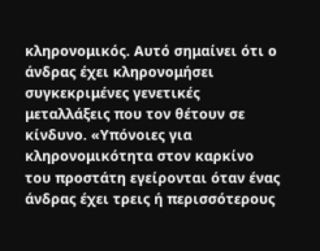κληρονομικός. Αυτό σημαίνει ότι ο άνδρας έχει κληρονομήσει συγκεκριμένες γενετικές μεταλλάξεις που τον θέτουν σε κίνδυνο. «Υπόνοιες για κληρονομικότητα στον καρκίνο του προστάτη εγείρονται όταν ένας άνδρας έχει τρεις ή περισσότερους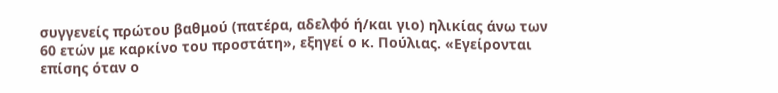συγγενείς πρώτου βαθμού (πατέρα, αδελφό ή/και γιο) ηλικίας άνω των 60 ετών με καρκίνο του προστάτη», εξηγεί ο κ. Πούλιας. «Εγείρονται επίσης όταν ο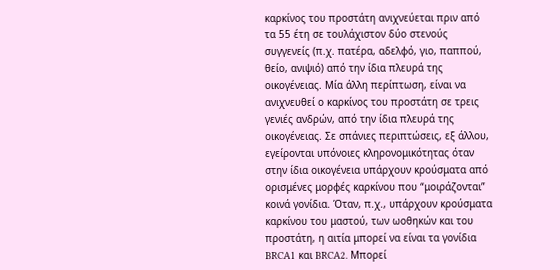καρκίνος του προστάτη ανιχνεύεται πριν από τα 55 έτη σε τουλάχιστον δύο στενούς συγγενείς (π.χ. πατέρα, αδελφό, γιο, παππού, θείο, ανιψιό) από την ίδια πλευρά της οικογένειας. Μία άλλη περίπτωση, είναι να ανιχνευθεί ο καρκίνος του προστάτη σε τρεις γενιές ανδρών, από την ίδια πλευρά της οικογένειας. Σε σπάνιες περιπτώσεις, εξ άλλου, εγείρονται υπόνοιες κληρονομικότητας όταν στην ίδια οικογένεια υπάρχουν κρούσματα από ορισμένες μορφές καρκίνου που “μοιράζονται” κοινά γονίδια. Όταν, π.χ., υπάρχουν κρούσματα καρκίνου του μαστού, των ωοθηκών και του προστάτη, η αιτία μπορεί να είναι τα γονίδια BRCA1 και BRCA2. Μπορεί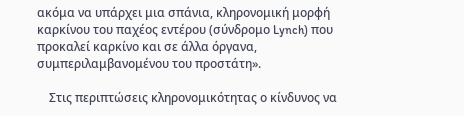ακόμα να υπάρχει μια σπάνια, κληρονομική μορφή καρκίνου του παχέος εντέρου (σύνδρομο Lynch) που προκαλεί καρκίνο και σε άλλα όργανα, συμπεριλαμβανομένου του προστάτη».

    Στις περιπτώσεις κληρονομικότητας ο κίνδυνος να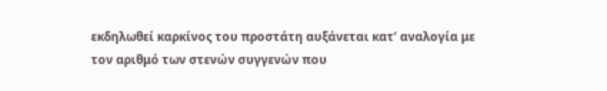εκδηλωθεί καρκίνος του προστάτη αυξάνεται κατ’ αναλογία με τον αριθμό των στενών συγγενών που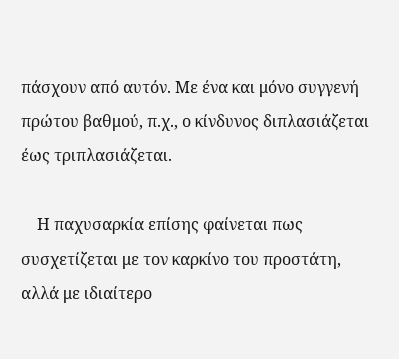πάσχουν από αυτόν. Με ένα και μόνο συγγενή πρώτου βαθμού, π.χ., ο κίνδυνος διπλασιάζεται έως τριπλασιάζεται.

    Η παχυσαρκία επίσης φαίνεται πως συσχετίζεται με τον καρκίνο του προστάτη, αλλά με ιδιαίτερο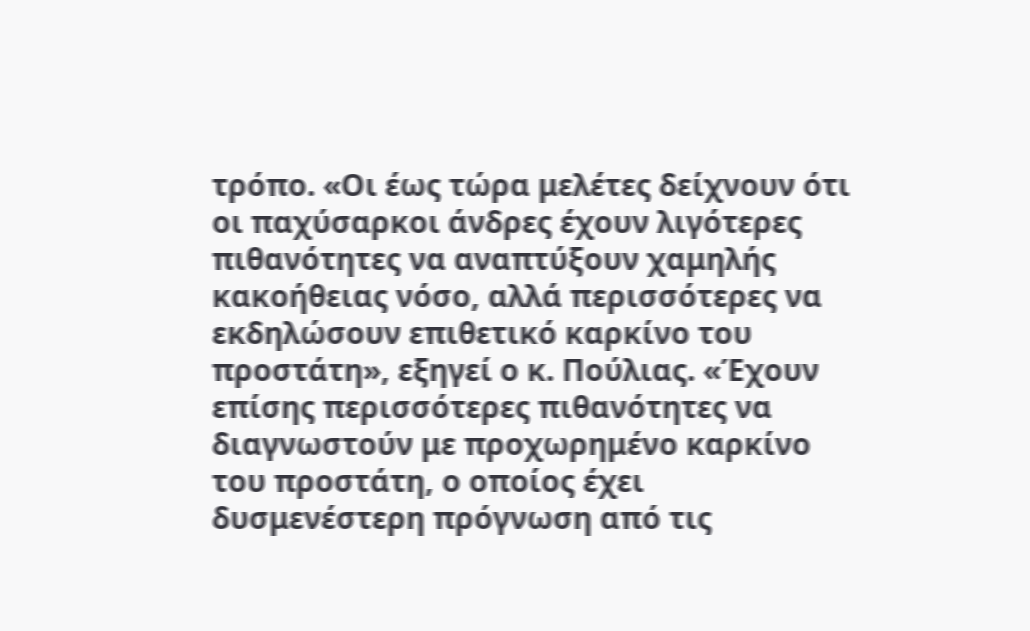τρόπο. «Οι έως τώρα μελέτες δείχνουν ότι οι παχύσαρκοι άνδρες έχουν λιγότερες πιθανότητες να αναπτύξουν χαμηλής κακοήθειας νόσο, αλλά περισσότερες να εκδηλώσουν επιθετικό καρκίνο του προστάτη», εξηγεί ο κ. Πούλιας. «Έχουν επίσης περισσότερες πιθανότητες να διαγνωστούν με προχωρημένο καρκίνο του προστάτη, ο οποίος έχει δυσμενέστερη πρόγνωση από τις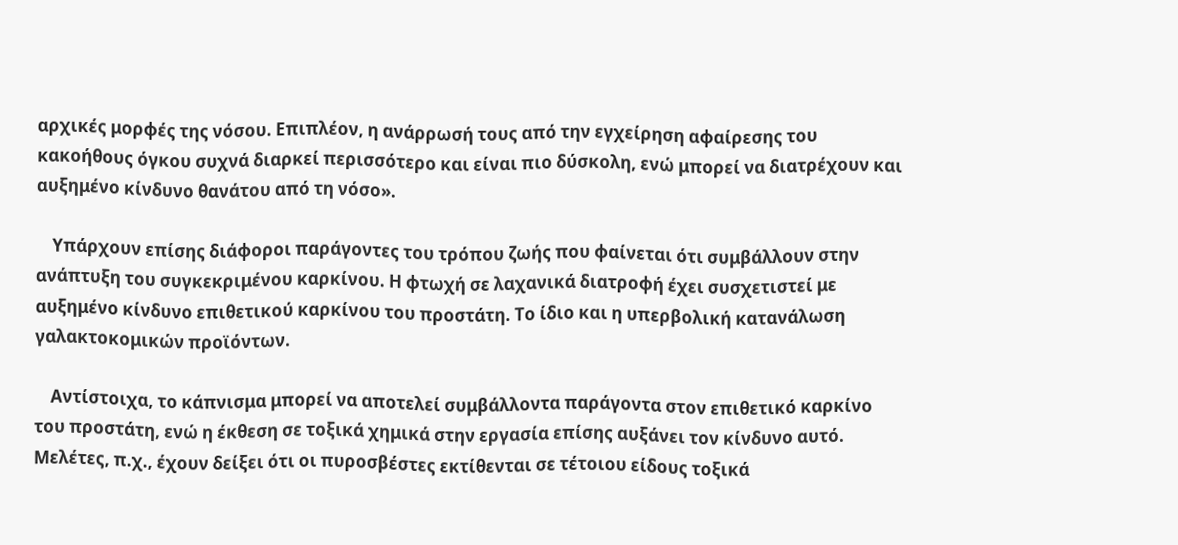αρχικές μορφές της νόσου. Επιπλέον, η ανάρρωσή τους από την εγχείρηση αφαίρεσης του κακοήθους όγκου συχνά διαρκεί περισσότερο και είναι πιο δύσκολη, ενώ μπορεί να διατρέχουν και αυξημένο κίνδυνο θανάτου από τη νόσο».

    Υπάρχουν επίσης διάφοροι παράγοντες του τρόπου ζωής που φαίνεται ότι συμβάλλουν στην ανάπτυξη του συγκεκριμένου καρκίνου. Η φτωχή σε λαχανικά διατροφή έχει συσχετιστεί με αυξημένο κίνδυνο επιθετικού καρκίνου του προστάτη. Το ίδιο και η υπερβολική κατανάλωση γαλακτοκομικών προϊόντων.

    Αντίστοιχα, το κάπνισμα μπορεί να αποτελεί συμβάλλοντα παράγοντα στον επιθετικό καρκίνο του προστάτη, ενώ η έκθεση σε τοξικά χημικά στην εργασία επίσης αυξάνει τον κίνδυνο αυτό. Μελέτες, π.χ., έχουν δείξει ότι οι πυροσβέστες εκτίθενται σε τέτοιου είδους τοξικά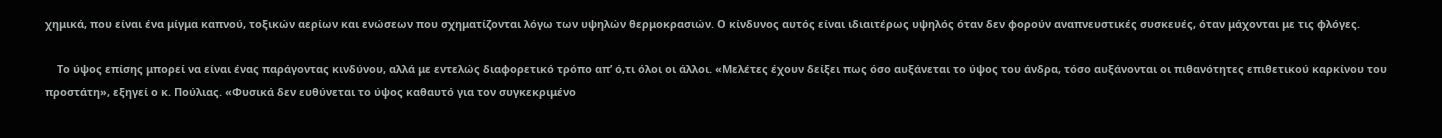χημικά, που είναι ένα μίγμα καπνού, τοξικών αερίων και ενώσεων που σχηματίζονται λόγω των υψηλών θερμοκρασιών. Ο κίνδυνος αυτός είναι ιδιαιτέρως υψηλός όταν δεν φορούν αναπνευστικές συσκευές, όταν μάχονται με τις φλόγες.

    Το ύψος επίσης μπορεί να είναι ένας παράγοντας κινδύνου, αλλά με εντελώς διαφορετικό τρόπο απ’ ό,τι όλοι οι άλλοι. «Μελέτες έχουν δείξει πως όσο αυξάνεται το ύψος του άνδρα, τόσο αυξάνονται οι πιθανότητες επιθετικού καρκίνου του προστάτη», εξηγεί ο κ. Πούλιας. «Φυσικά δεν ευθύνεται το ύψος καθαυτό για τον συγκεκριμένο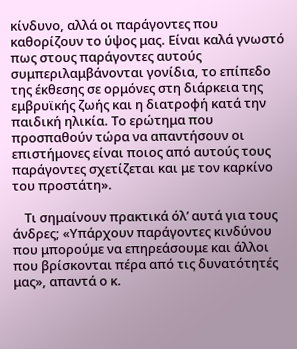κίνδυνο, αλλά οι παράγοντες που καθορίζουν το ύψος μας. Είναι καλά γνωστό πως στους παράγοντες αυτούς συμπεριλαμβάνονται γονίδια, το επίπεδο της έκθεσης σε ορμόνες στη διάρκεια της εμβρυϊκής ζωής και η διατροφή κατά την παιδική ηλικία. Το ερώτημα που προσπαθούν τώρα να απαντήσουν οι επιστήμονες είναι ποιος από αυτούς τους παράγοντες σχετίζεται και με τον καρκίνο του προστάτη».

    Τι σημαίνουν πρακτικά όλ’ αυτά για τους άνδρες; «Υπάρχουν παράγοντες κινδύνου που μπορούμε να επηρεάσουμε και άλλοι που βρίσκονται πέρα από τις δυνατότητές μας», απαντά ο κ.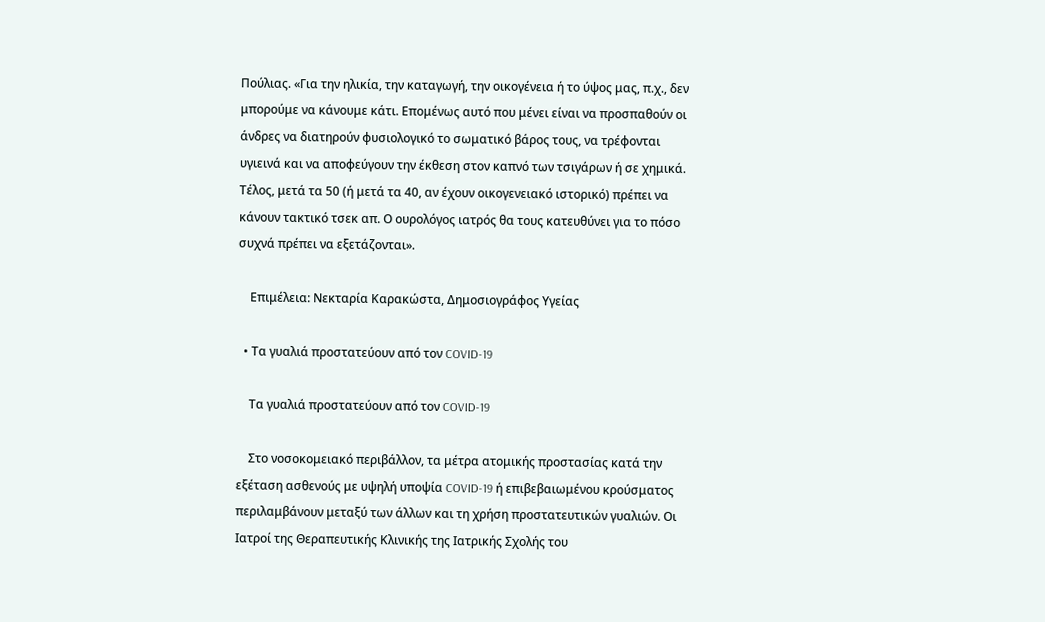Πούλιας. «Για την ηλικία, την καταγωγή, την οικογένεια ή το ύψος μας, π.χ., δεν μπορούμε να κάνουμε κάτι. Επομένως αυτό που μένει είναι να προσπαθούν οι άνδρες να διατηρούν φυσιολογικό το σωματικό βάρος τους, να τρέφονται υγιεινά και να αποφεύγουν την έκθεση στον καπνό των τσιγάρων ή σε χημικά. Τέλος, μετά τα 50 (ή μετά τα 40, αν έχουν οικογενειακό ιστορικό) πρέπει να κάνουν τακτικό τσεκ απ. Ο ουρολόγος ιατρός θα τους κατευθύνει για το πόσο συχνά πρέπει να εξετάζονται».

    Επιμέλεια: Νεκταρία Καρακώστα, Δημοσιογράφος Υγείας

  • Τα γυαλιά προστατεύουν από τον COVID-19

    Τα γυαλιά προστατεύουν από τον COVID-19

    Στο νοσοκομειακό περιβάλλον, τα μέτρα ατομικής προστασίας κατά την εξέταση ασθενούς με υψηλή υποψία COVID-19 ή επιβεβαιωμένου κρούσματος περιλαμβάνουν μεταξύ των άλλων και τη χρήση προστατευτικών γυαλιών. Οι Ιατροί της Θεραπευτικής Κλινικής της Ιατρικής Σχολής του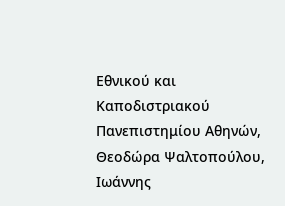Εθνικού και Καποδιστριακού Πανεπιστημίου Αθηνών, Θεοδώρα Ψαλτοπούλου, Ιωάννης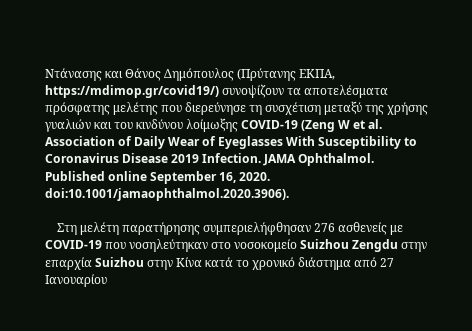Ντάνασης και Θάνος Δημόπουλος (Πρύτανης ΕΚΠΑ, https://mdimop.gr/covid19/) συνοψίζουν τα αποτελέσματα πρόσφατης μελέτης που διερεύνησε τη συσχέτιση μεταξύ της χρήσης γυαλιών και του κινδύνου λοίμωξης COVID-19 (Zeng W et al. Association of Daily Wear of Eyeglasses With Susceptibility to Coronavirus Disease 2019 Infection. JAMA Ophthalmol. Published online September 16, 2020. doi:10.1001/jamaophthalmol.2020.3906).

    Στη μελέτη παρατήρησης συμπεριελήφθησαν 276 ασθενείς με COVID-19 που νοσηλεύτηκαν στο νοσοκομείο Suizhou Zengdu στην επαρχία Suizhou στην Κίνα κατά το χρονικό διάστημα από 27 Ιανουαρίου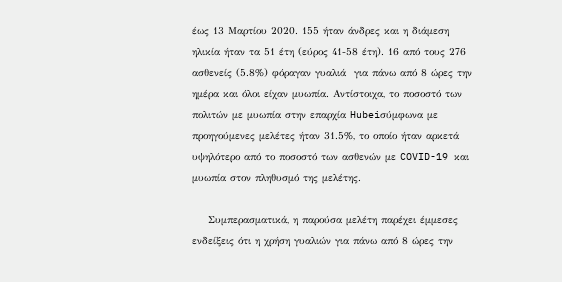έως 13 Μαρτίου 2020. 155 ήταν άνδρες και η διάμεση ηλικία ήταν τα 51 έτη (εύρος 41-58 έτη). 16 από τους 276 ασθενείς (5.8%) φόραγαν γυαλιά  για πάνω από 8 ώρες την ημέρα και όλοι είχαν μυωπία. Αντίστοιχα, το ποσοστό των πολιτών με μυωπία στην επαρχία Hubeiσύμφωνα με προηγούμενες μελέτες ήταν 31.5%, το οποίο ήταν αρκετά υψηλότερο από το ποσοστό των ασθενών με COVID-19 και μυωπία στον πληθυσμό της μελέτης.

    Συμπερασματικά, η παρούσα μελέτη παρέχει έμμεσες ενδείξεις ότι η χρήση γυαλιών για πάνω από 8 ώρες την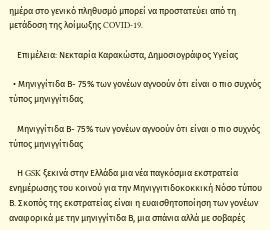ημέρα στο γενικό πληθυσμό μπορεί να προστατεύει από τη μετάδοση της λοίμωξης COVID-19.

    Επιμέλεια: Νεκταρία Καρακώστα, Δημοσιογράφος Υγείας

  • Μηνιγγίτιδα Β- 75% των γονέων αγνοούν ότι είναι ο πιο συχνός τύπος μηνιγγίτιδας

    Μηνιγγίτιδα Β- 75% των γονέων αγνοούν ότι είναι ο πιο συχνός τύπος μηνιγγίτιδας

    Η GSK ξεκινά στην Ελλάδα μια νέα παγκόσμια εκστρατεία ενημέρωσης του κοινού για την Μηνιγγιτιδοκοκκική Νόσο τύπου Β. Σκοπός της εκστρατείας είναι η ευαισθητοποίηση των γονέων αναφορικά με την μηνιγγίτιδα Β, μια σπάνια αλλά με σοβαρές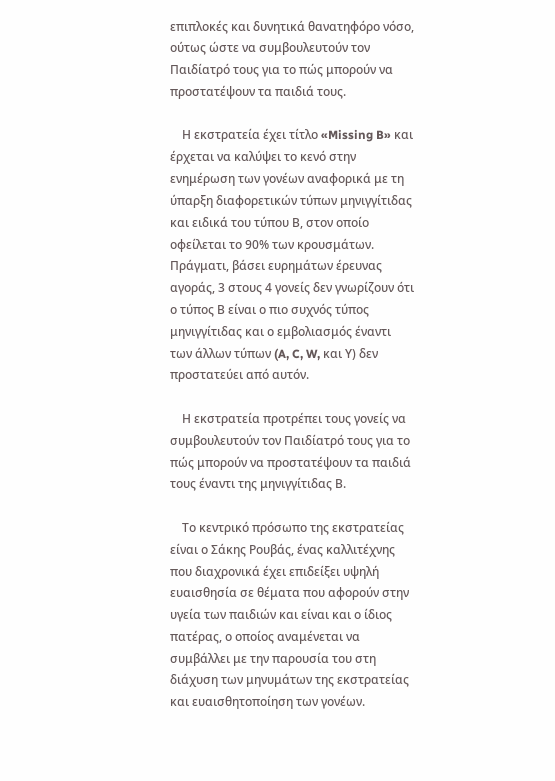επιπλοκές και δυνητικά θανατηφόρο νόσο, ούτως ώστε να συμβουλευτούν τον Παιδίατρό τους για το πώς μπορούν να προστατέψουν τα παιδιά τους.

    Η εκστρατεία έχει τίτλο «Missing B» και έρχεται να καλύψει το κενό στην ενημέρωση των γονέων αναφορικά με τη ύπαρξη διαφορετικών τύπων μηνιγγίτιδας και ειδικά του τύπου Β, στον οποίο οφείλεται το 90% των κρουσμάτων. Πράγματι, βάσει ευρημάτων έρευνας αγοράς, 3 στους 4 γονείς δεν γνωρίζουν ότι ο τύπος Β είναι ο πιο συχνός τύπος μηνιγγίτιδας και ο εμβολιασμός έναντι των άλλων τύπων (A, C, W, και Υ) δεν προστατεύει από αυτόν.

    Η εκστρατεία προτρέπει τους γονείς να συμβουλευτούν τον Παιδίατρό τους για το πώς μπορούν να προστατέψουν τα παιδιά τους έναντι της μηνιγγίτιδας Β.

    Το κεντρικό πρόσωπο της εκστρατείας είναι ο Σάκης Ρουβάς, ένας καλλιτέχνης που διαχρονικά έχει επιδείξει υψηλή ευαισθησία σε θέματα που αφορούν στην υγεία των παιδιών και είναι και ο ίδιος πατέρας, ο οποίος αναμένεται να συμβάλλει με την παρουσία του στη διάχυση των μηνυμάτων της εκστρατείας και ευαισθητοποίηση των γονέων.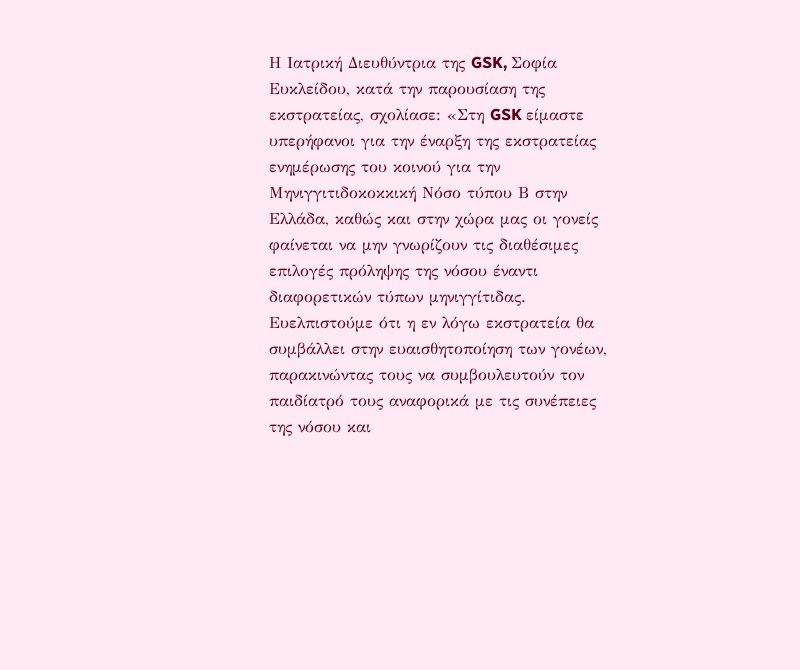Η Ιατρική Διευθύντρια της GSK, Σοφία Ευκλείδου, κατά την παρουσίαση της εκστρατείας, σχολίασε: «Στη GSK είμαστε υπερήφανοι για την έναρξη της εκστρατείας ενημέρωσης του κοινού για την Μηνιγγιτιδοκοκκική Νόσο τύπου Β στην Ελλάδα, καθώς και στην χώρα μας οι γονείς φαίνεται να μην γνωρίζουν τις διαθέσιμες επιλογές πρόληψης της νόσου έναντι διαφορετικών τύπων μηνιγγίτιδας. Ευελπιστούμε ότι η εν λόγω εκστρατεία θα  συμβάλλει στην ευαισθητοποίηση των γονέων, παρακινώντας τους να συμβουλευτούν τον παιδίατρό τους αναφορικά με τις συνέπειες της νόσου και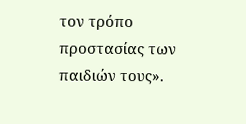τον τρόπο προστασίας των παιδιών τους».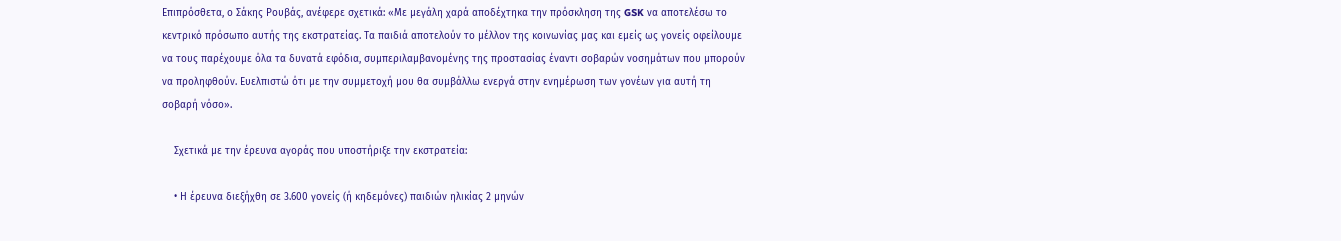Επιπρόσθετα, ο Σάκης Ρουβάς, ανέφερε σχετικά: «Με μεγάλη χαρά αποδέχτηκα την πρόσκληση της GSK να αποτελέσω το κεντρικό πρόσωπο αυτής της εκστρατείας. Τα παιδιά αποτελούν το μέλλον της κοινωνίας μας και εμείς ως γονείς οφείλουμε να τους παρέχουμε όλα τα δυνατά εφόδια, συμπεριλαμβανομένης της προστασίας έναντι σοβαρών νοσημάτων που μπορούν να προληφθούν. Ευελπιστώ ότι με την συμμετοχή μου θα συμβάλλω ενεργά στην ενημέρωση των γονέων για αυτή τη σοβαρή νόσο».

    Σχετικά με την έρευνα αγοράς που υποστήριξε την εκστρατεία:

    • Η έρευνα διεξήχθη σε 3.600 γονείς (ή κηδεμόνες) παιδιών ηλικίας 2 μηνών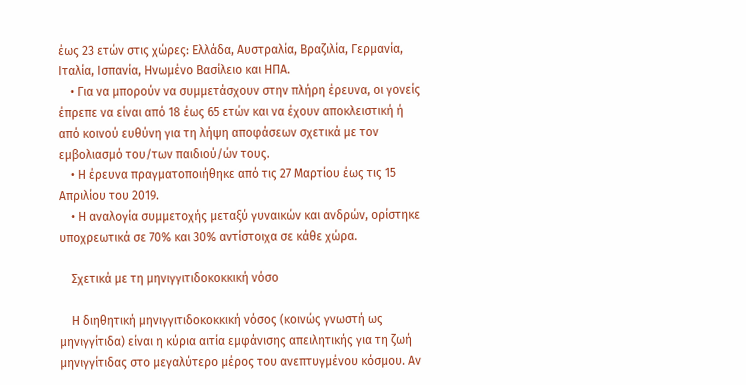έως 23 ετών στις χώρες: Ελλάδα, Αυστραλία, Βραζιλία, Γερμανία, Ιταλία, Ισπανία, Ηνωμένο Βασίλειο και ΗΠΑ.
    • Για να μπορούν να συμμετάσχουν στην πλήρη έρευνα, οι γονείς έπρεπε να είναι από 18 έως 65 ετών και να έχουν αποκλειστική ή από κοινού ευθύνη για τη λήψη αποφάσεων σχετικά με τον εμβολιασμό του/των παιδιού/ών τους.
    • Η έρευνα πραγματοποιήθηκε από τις 27 Μαρτίου έως τις 15 Απριλίου του 2019.
    • Η αναλογία συμμετοχής μεταξύ γυναικών και ανδρών, ορίστηκε υποχρεωτικά σε 70% και 30% αντίστοιχα σε κάθε χώρα.

    Σχετικά με τη μηνιγγιτιδοκοκκική νόσο

    Η διηθητική μηνιγγιτιδοκοκκική νόσος (κοινώς γνωστή ως μηνιγγίτιδα) είναι η κύρια αιτία εμφάνισης απειλητικής για τη ζωή μηνιγγίτιδας στο μεγαλύτερο μέρος του ανεπτυγμένου κόσμου. Αν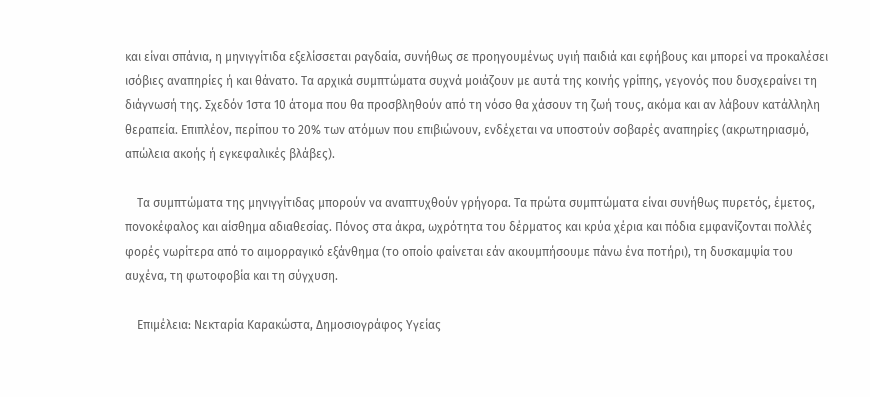και είναι σπάνια, η μηνιγγίτιδα εξελίσσεται ραγδαία, συνήθως σε προηγουμένως υγιή παιδιά και εφήβους και μπορεί να προκαλέσει ισόβιες αναπηρίες ή και θάνατο. Τα αρχικά συμπτώματα συχνά μοιάζουν με αυτά της κοινής γρίπης, γεγονός που δυσχεραίνει τη διάγνωσή της. Σχεδόν 1στα 10 άτομα που θα προσβληθούν από τη νόσο θα χάσουν τη ζωή τους, ακόμα και αν λάβουν κατάλληλη θεραπεία. Επιπλέον, περίπου το 20% των ατόμων που επιβιώνουν, ενδέχεται να υποστούν σοβαρές αναπηρίες (ακρωτηριασμό, απώλεια ακοής ή εγκεφαλικές βλάβες).

    Τα συμπτώματα της μηνιγγίτιδας μπορούν να αναπτυχθούν γρήγορα. Τα πρώτα συμπτώματα είναι συνήθως πυρετός, έμετος, πονοκέφαλος και αίσθημα αδιαθεσίας. Πόνος στα άκρα, ωχρότητα του δέρματος και κρύα χέρια και πόδια εμφανίζονται πολλές φορές νωρίτερα από το αιμορραγικό εξάνθημα (το οποίο φαίνεται εάν ακουμπήσουμε πάνω ένα ποτήρι), τη δυσκαμψία του αυχένα, τη φωτοφοβία και τη σύγχυση.

    Επιμέλεια: Νεκταρία Καρακώστα, Δημοσιογράφος Υγείας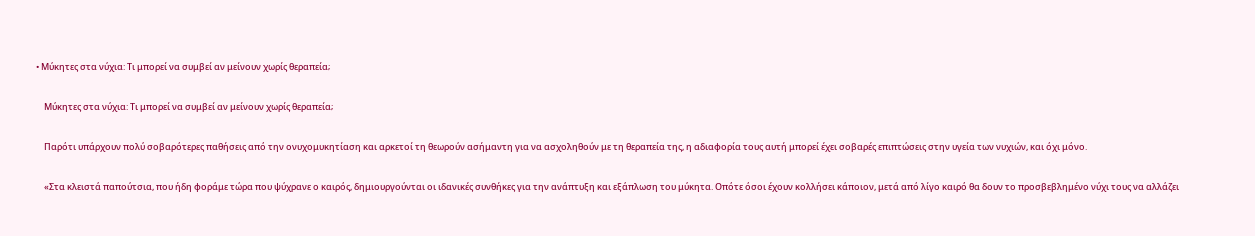• Μύκητες στα νύχια: Τι μπορεί να συμβεί αν μείνουν χωρίς θεραπεία;

    Μύκητες στα νύχια: Τι μπορεί να συμβεί αν μείνουν χωρίς θεραπεία;

    Παρότι υπάρχουν πολύ σοβαρότερες παθήσεις από την ονυχομυκητίαση και αρκετοί τη θεωρούν ασήμαντη για να ασχοληθούν με τη θεραπεία της, η αδιαφορία τους αυτή μπορεί έχει σοβαρές επιπτώσεις στην υγεία των νυχιών, και όχι μόνο.

    «Στα κλειστά παπούτσια, που ήδη φοράμε τώρα που ψύχρανε ο καιρός, δημιουργούνται οι ιδανικές συνθήκες για την ανάπτυξη και εξάπλωση του μύκητα. Οπότε όσοι έχουν κολλήσει κάποιον, μετά από λίγο καιρό θα δουν το προσβεβλημένο νύχι τους να αλλάζει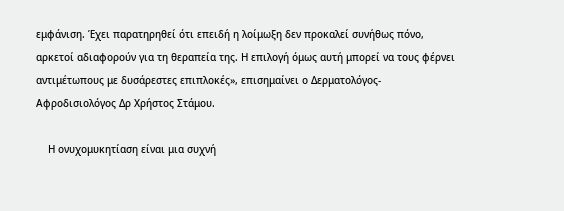εμφάνιση. Έχει παρατηρηθεί ότι επειδή η λοίμωξη δεν προκαλεί συνήθως πόνο, αρκετοί αδιαφορούν για τη θεραπεία της. Η επιλογή όμως αυτή μπορεί να τους φέρνει αντιμέτωπους με δυσάρεστες επιπλοκές», επισημαίνει ο Δερματολόγος- Αφροδισιολόγος Δρ Χρήστος Στάμου.

    Η ονυχομυκητίαση είναι μια συχνή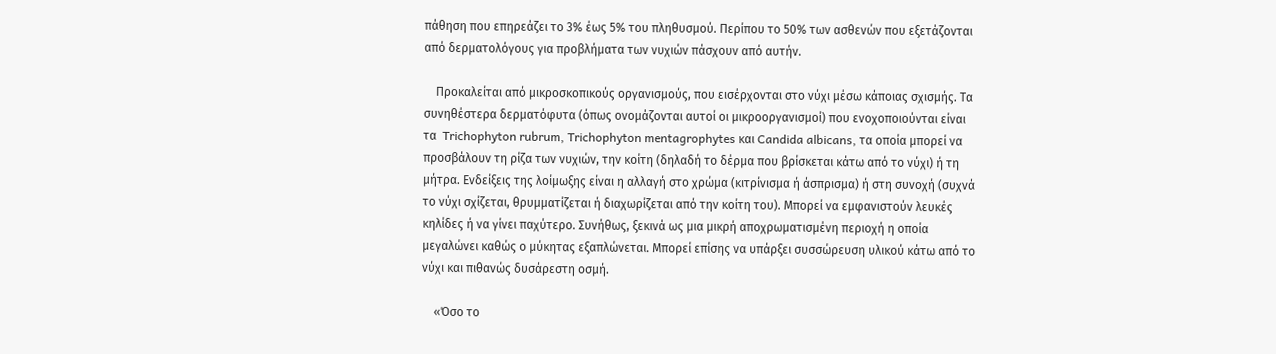πάθηση που επηρεάζει το 3% έως 5% του πληθυσμού. Περίπου το 50% των ασθενών που εξετάζονται από δερματολόγους για προβλήματα των νυχιών πάσχουν από αυτήν.

    Προκαλείται από μικροσκοπικούς οργανισμούς, που εισέρχονται στο νύχι μέσω κάποιας σχισμής. Τα συνηθέστερα δερματόφυτα (όπως ονομάζονται αυτοί οι μικροοργανισμοί) που ενοχοποιούνται είναι τα  Trichophyton rubrum, Trichophyton mentagrophytes και Candida albicans, τα οποία μπορεί να προσβάλουν τη ρίζα των νυχιών, την κοίτη (δηλαδή το δέρμα που βρίσκεται κάτω από το νύχι) ή τη μήτρα. Ενδείξεις της λοίμωξης είναι η αλλαγή στο χρώμα (κιτρίνισμα ή άσπρισμα) ή στη συνοχή (συχνά το νύχι σχίζεται, θρυμματίζεται ή διαχωρίζεται από την κοίτη του). Μπορεί να εμφανιστούν λευκές κηλίδες ή να γίνει παχύτερο. Συνήθως, ξεκινά ως μια μικρή αποχρωματισμένη περιοχή η οποία μεγαλώνει καθώς ο μύκητας εξαπλώνεται. Μπορεί επίσης να υπάρξει συσσώρευση υλικού κάτω από το νύχι και πιθανώς δυσάρεστη οσμή.

    «Όσο το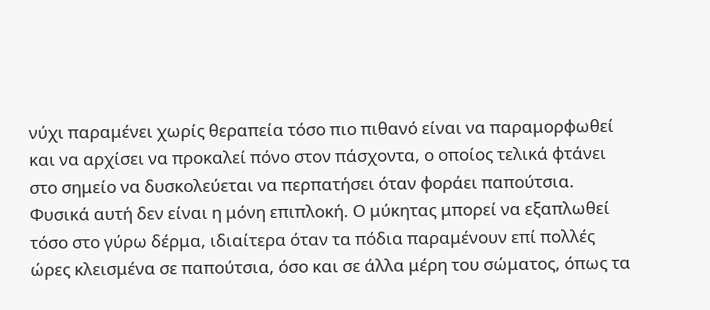νύχι παραμένει χωρίς θεραπεία τόσο πιο πιθανό είναι να παραμορφωθεί και να αρχίσει να προκαλεί πόνο στον πάσχοντα, ο οποίος τελικά φτάνει στο σημείο να δυσκολεύεται να περπατήσει όταν φοράει παπούτσια. Φυσικά αυτή δεν είναι η μόνη επιπλοκή. Ο μύκητας μπορεί να εξαπλωθεί τόσο στο γύρω δέρμα, ιδιαίτερα όταν τα πόδια παραμένουν επί πολλές ώρες κλεισμένα σε παπούτσια, όσο και σε άλλα μέρη του σώματος, όπως τα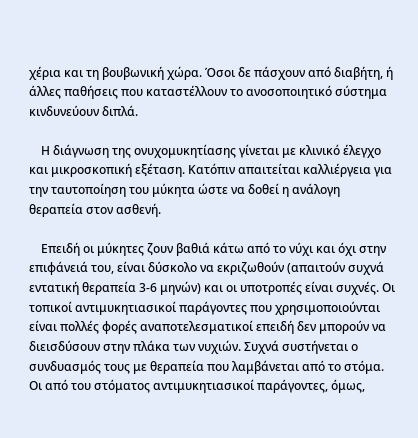χέρια και τη βουβωνική χώρα. Όσοι δε πάσχουν από διαβήτη, ή άλλες παθήσεις που καταστέλλουν το ανοσοποιητικό σύστημα κινδυνεύουν διπλά.

    Η διάγνωση της ονυχομυκητίασης γίνεται με κλινικό έλεγχο και μικροσκοπική εξέταση. Κατόπιν απαιτείται καλλιέργεια για την ταυτοποίηση του μύκητα ώστε να δοθεί η ανάλογη θεραπεία στον ασθενή.

    Επειδή οι μύκητες ζουν βαθιά κάτω από το νύχι και όχι στην επιφάνειά του, είναι δύσκολο να εκριζωθούν (απαιτούν συχνά εντατική θεραπεία 3-6 μηνών) και οι υποτροπές είναι συχνές. Οι τοπικοί αντιμυκητιασικοί παράγοντες που χρησιμοποιούνται είναι πολλές φορές αναποτελεσματικοί επειδή δεν μπορούν να διεισδύσουν στην πλάκα των νυχιών. Συχνά συστήνεται ο συνδυασμός τους με θεραπεία που λαμβάνεται από το στόμα. Οι από του στόματος αντιμυκητιασικοί παράγοντες, όμως,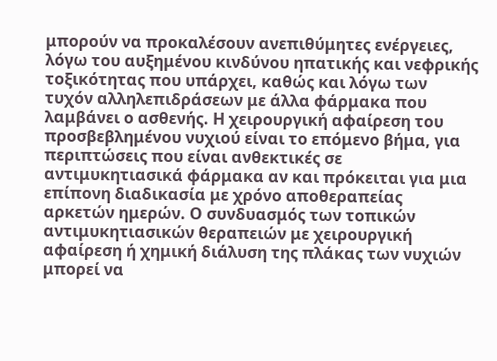μπορούν να προκαλέσουν ανεπιθύμητες ενέργειες, λόγω του αυξημένου κινδύνου ηπατικής και νεφρικής τοξικότητας που υπάρχει, καθώς και λόγω των τυχόν αλληλεπιδράσεων με άλλα φάρμακα που λαμβάνει ο ασθενής. Η χειρουργική αφαίρεση του προσβεβλημένου νυχιού είναι το επόμενο βήμα, για περιπτώσεις που είναι ανθεκτικές σε αντιμυκητιασικά φάρμακα αν και πρόκειται για μια επίπονη διαδικασία με χρόνο αποθεραπείας αρκετών ημερών. Ο συνδυασμός των τοπικών αντιμυκητιασικών θεραπειών με χειρουργική αφαίρεση ή χημική διάλυση της πλάκας των νυχιών μπορεί να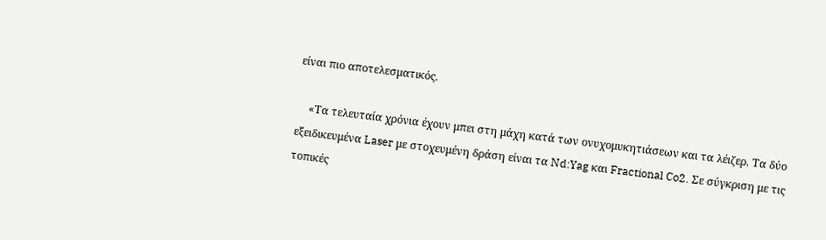είναι πιο αποτελεσματικός.

    «Τα τελευταία χρόνια έχουν μπει στη μάχη κατά των ονυχομυκητιάσεων και τα λέιζερ. Τα δύο εξειδικευμένα Laser με στοχευμένη δράση είναι τα Nd:Yag και Fractional Co2. Σε σύγκριση με τις τοπικές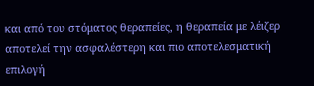και από του στόματος θεραπείες, η θεραπεία με λέιζερ αποτελεί την ασφαλέστερη και πιο αποτελεσματική επιλογή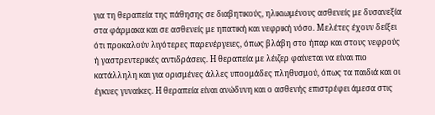για τη θεραπεία της πάθησης σε διαβητικούς, ηλικιωμένους ασθενείς με δυσανεξία στα φάρμακα και σε ασθενείς με ηπατική και νεφρική νόσο. Μελέτες έχουν δείξει ότι προκαλούν λιγότερες παρενέργειες, όπως βλάβη στο ήπαρ και στους νεφρούς ή γαστρεντερικές αντιδράσεις. Η θεραπεία με λέιζερ φαίνεται να είναι πιο κατάλληλη και για ορισμένες άλλες υποομάδες πληθυσμού, όπως τα παιδιά και οι έγκυες γυναίκες. Η θεραπεία είναι ανώδυνη και ο ασθενής επιστρέφει άμεσα στις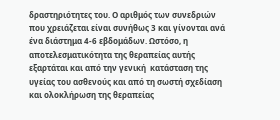δραστηριότητες του. Ο αριθμός των συνεδριών που χρειάζεται είναι συνήθως 3 και γίνονται ανά ένα διάστημα 4-6 εβδομάδων. Ωστόσο, η αποτελεσματικότητα της θεραπείας αυτής εξαρτάται και από την γενική  κατάσταση της υγείας του ασθενούς και από τη σωστή σχεδίαση και ολοκλήρωση της θεραπείας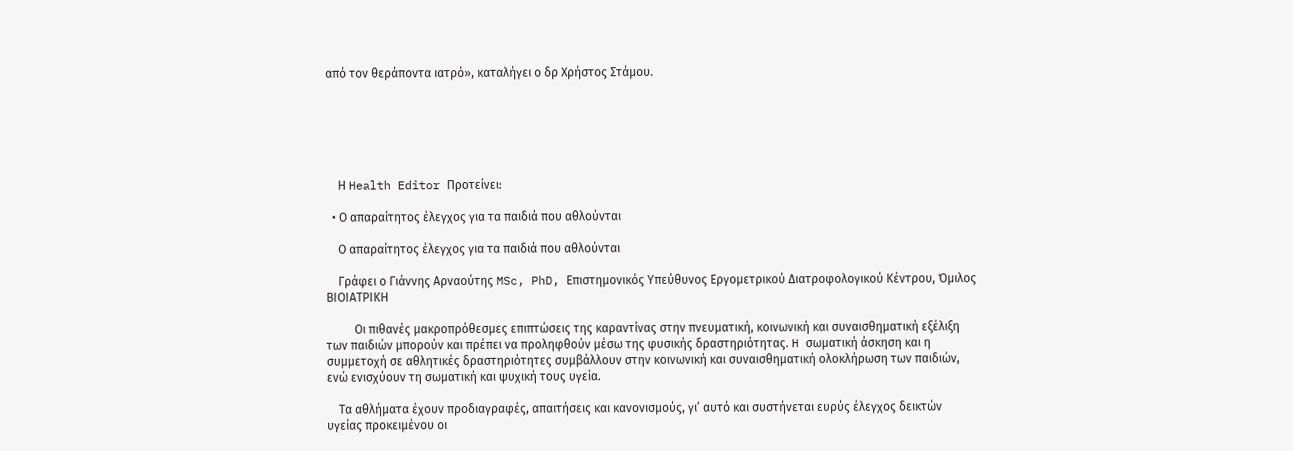από τον θεράποντα ιατρό», καταλήγει ο δρ Χρήστος Στάμου.






    Η Health Editor Προτείνει:

  • Ο απαραίτητος έλεγχος για τα παιδιά που αθλούνται

    Ο απαραίτητος έλεγχος για τα παιδιά που αθλούνται

    Γράφει ο Γιάννης Αρναούτης MSc, PhD, Επιστημονικός Υπεύθυνος Εργομετρικού Διατροφολογικού Kέντρου, Όμιλος ΒΙΟΙΑΤΡΙΚΗ

    Oι πιθανές μακροπρόθεσμες επιπτώσεις της καραντίνας στην πνευματική, κοινωνική και συναισθηματική εξέλιξη των παιδιών μπορούν και πρέπει να προληφθούν μέσω της φυσικής δραστηριότητας. H σωματική άσκηση και η συμμετοχή σε αθλητικές δραστηριότητες συμβάλλουν στην κοινωνική και συναισθηματική ολοκλήρωση των παιδιών, ενώ ενισχύουν τη σωματική και ψυχική τους υγεία.

    Τα αθλήματα έχουν προδιαγραφές, απαιτήσεις και κανονισμούς, γι’ αυτό και συστήνεται ευρύς έλεγχος δεικτών υγείας προκειμένου οι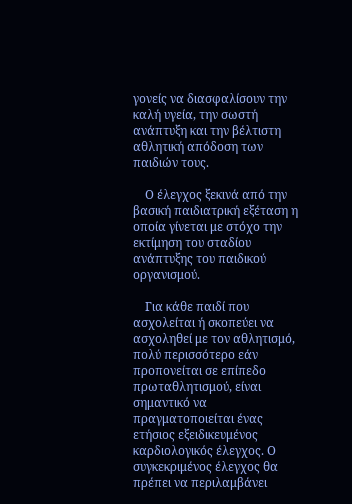γονείς να διασφαλίσουν την καλή υγεία, την σωστή ανάπτυξη και την βέλτιστη αθλητική απόδοση των παιδιών τους.

    Ο έλεγχος ξεκινά από την βασική παιδιατρική εξέταση η οποία γίνεται με στόχο την εκτίμηση του σταδίου ανάπτυξης του παιδικού οργανισμού.

    Για κάθε παιδί που ασχολείται ή σκοπεύει να ασχοληθεί με τον αθλητισμό, πολύ περισσότερο εάν προπονείται σε επίπεδο πρωταθλητισμού, είναι σημαντικό να πραγματοποιείται ένας ετήσιος εξειδικευμένος καρδιολογικός έλεγχος. Ο συγκεκριμένος έλεγχος θα πρέπει να περιλαμβάνει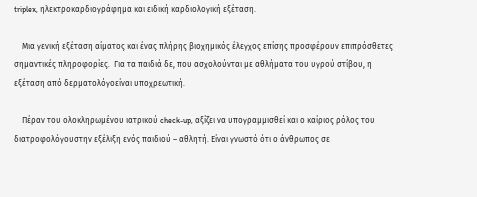triplex, ηλεκτροκαρδιογράφημα και ειδική καρδιολογική εξέταση.

    Μια γενική εξέταση αίματος και ένας πλήρης βιοχημικός έλεγχος επίσης προσφέρουν επιπρόσθετες σημαντικές πληροφορίες.  Για τα παιδιά δε, που ασχολούνται με αθλήματα του υγρού στίβου, η εξέταση από δερματολόγοείναι υποχρεωτική.

    Πέραν του ολοκληρωμένου ιατρικού check-up, αξίζει να υπογραμμισθεί και ο καίριος ρόλος του διατροφολόγουστην εξέλιξη ενός παιδιού – αθλητή. Είναι γνωστό ότι ο άνθρωπος σε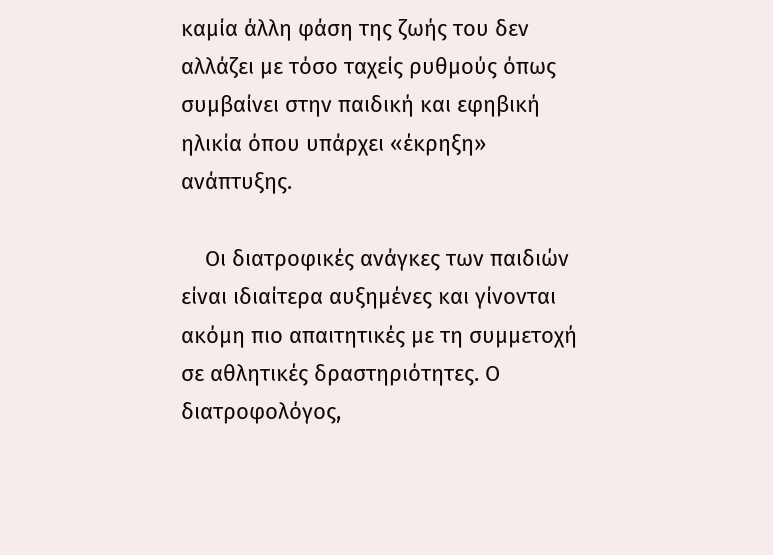καμία άλλη φάση της ζωής του δεν αλλάζει με τόσο ταχείς ρυθμούς όπως συμβαίνει στην παιδική και εφηβική ηλικία όπου υπάρχει «έκρηξη» ανάπτυξης.

    Οι διατροφικές ανάγκες των παιδιών είναι ιδιαίτερα αυξημένες και γίνονται ακόμη πιο απαιτητικές με τη συμμετοχή σε αθλητικές δραστηριότητες. Ο διατροφολόγος,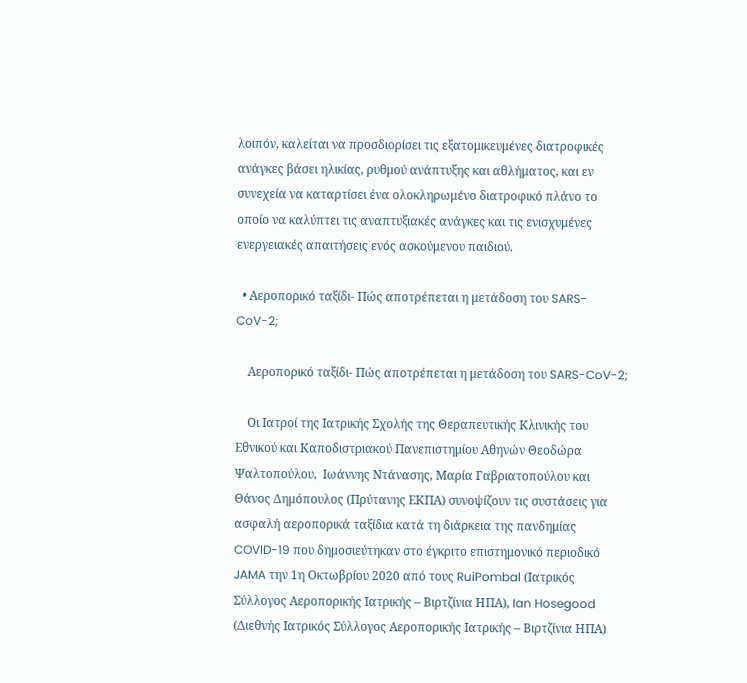λοιπόν, καλείται να προσδιορίσει τις εξατομικευμένες διατροφικές ανάγκες βάσει ηλικίας, ρυθμού ανάπτυξης και αθλήματος, και εν συνεχεία να καταρτίσει ένα ολοκληρωμένο διατροφικό πλάνο το οποίο να καλύπτει τις αναπτυξιακές ανάγκες και τις ενισχυμένες ενεργειακές απαιτήσεις ενός ασκούμενου παιδιού.

  • Αεροπορικό ταξίδι- Πώς αποτρέπεται η μετάδοση του SARS-CoV-2;

    Αεροπορικό ταξίδι- Πώς αποτρέπεται η μετάδοση του SARS-CoV-2;

    Οι Ιατροί της Ιατρικής Σχολής της Θεραπευτικής Κλινικής του Εθνικού και Καποδιστριακού Πανεπιστημίου Αθηνών Θεοδώρα Ψαλτοπούλου,  Ιωάννης Ντάνασης, Μαρία Γαβριατοπούλου και Θάνος Δημόπουλος (Πρύτανης ΕΚΠΑ) συνοψίζουν τις συστάσεις για ασφαλή αεροπορικά ταξίδια κατά τη διάρκεια της πανδημίας COVID-19 που δημοσιεύτηκαν στο έγκριτο επιστημονικό περιοδικό JAMA την 1η Οκτωβρίου 2020 από τους RuiPombal (Ιατρικός Σύλλογος Αεροπορικής Ιατρικής – Βιρτζίνια ΗΠΑ), Ian Hosegood (Διεθνής Ιατρικός Σύλλογος Αεροπορικής Ιατρικής – Βιρτζίνια ΗΠΑ)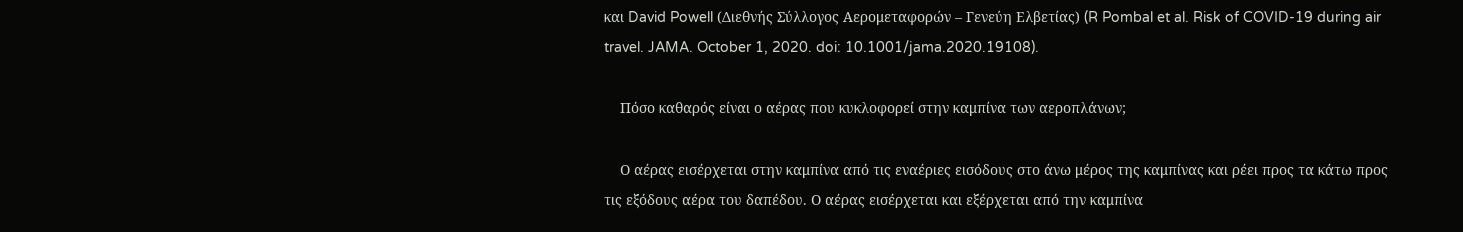και David Powell (Διεθνής Σύλλογος Αερομεταφορών – Γενεύη Ελβετίας) (R Pombal et al. Risk of COVID-19 during air travel. JAMA. October 1, 2020. doi: 10.1001/jama.2020.19108).

    Πόσο καθαρός είναι ο αέρας που κυκλοφορεί στην καμπίνα των αεροπλάνων;

    Ο αέρας εισέρχεται στην καμπίνα από τις εναέριες εισόδους στο άνω μέρος της καμπίνας και ρέει προς τα κάτω προς τις εξόδους αέρα του δαπέδου. Ο αέρας εισέρχεται και εξέρχεται από την καμπίνα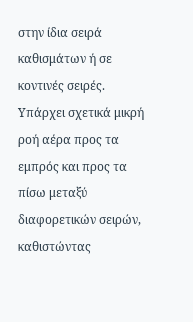στην ίδια σειρά καθισμάτων ή σε κοντινές σειρές. Υπάρχει σχετικά μικρή ροή αέρα προς τα εμπρός και προς τα πίσω μεταξύ διαφορετικών σειρών, καθιστώντας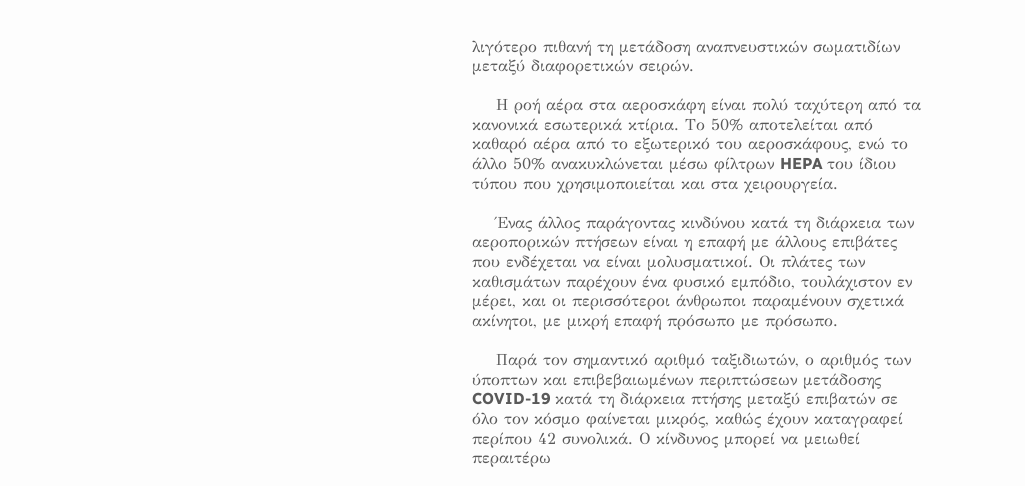λιγότερο πιθανή τη μετάδοση αναπνευστικών σωματιδίων μεταξύ διαφορετικών σειρών.

    Η ροή αέρα στα αεροσκάφη είναι πολύ ταχύτερη από τα κανονικά εσωτερικά κτίρια. Το 50% αποτελείται από καθαρό αέρα από το εξωτερικό του αεροσκάφους, ενώ το άλλο 50% ανακυκλώνεται μέσω φίλτρων HEPA του ίδιου τύπου που χρησιμοποιείται και στα χειρουργεία.

    Ένας άλλος παράγοντας κινδύνου κατά τη διάρκεια των αεροπορικών πτήσεων είναι η επαφή με άλλους επιβάτες που ενδέχεται να είναι μολυσματικοί. Οι πλάτες των καθισμάτων παρέχουν ένα φυσικό εμπόδιο, τουλάχιστον εν μέρει, και οι περισσότεροι άνθρωποι παραμένουν σχετικά ακίνητοι, με μικρή επαφή πρόσωπο με πρόσωπο.

    Παρά τον σημαντικό αριθμό ταξιδιωτών, ο αριθμός των ύποπτων και επιβεβαιωμένων περιπτώσεων μετάδοσης COVID-19 κατά τη διάρκεια πτήσης μεταξύ επιβατών σε όλο τον κόσμο φαίνεται μικρός, καθώς έχουν καταγραφεί περίπου 42 συνολικά. Ο κίνδυνος μπορεί να μειωθεί περαιτέρω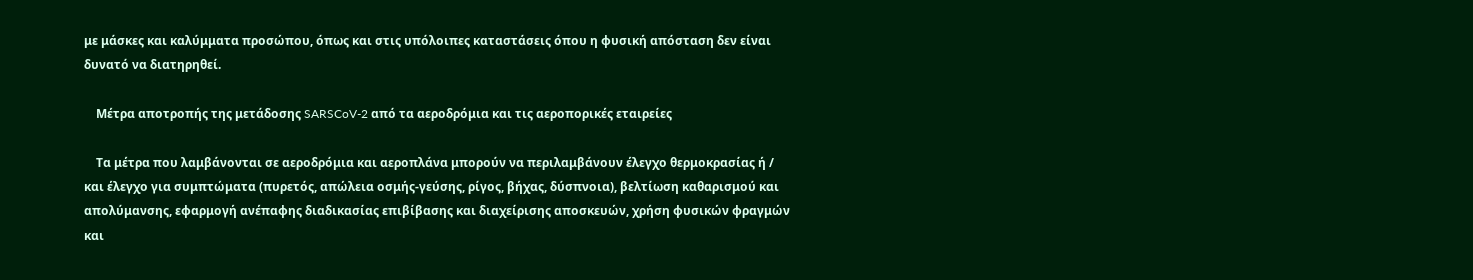με μάσκες και καλύμματα προσώπου, όπως και στις υπόλοιπες καταστάσεις όπου η φυσική απόσταση δεν είναι δυνατό να διατηρηθεί.

    Μέτρα αποτροπής της μετάδοσης SARSCoV-2 από τα αεροδρόμια και τις αεροπορικές εταιρείες

    Τα μέτρα που λαμβάνονται σε αεροδρόμια και αεροπλάνα μπορούν να περιλαμβάνουν έλεγχο θερμοκρασίας ή / και έλεγχο για συμπτώματα (πυρετός, απώλεια οσμής-γεύσης, ρίγος, βήχας, δύσπνοια), βελτίωση καθαρισμού και απολύμανσης, εφαρμογή ανέπαφης διαδικασίας επιβίβασης και διαχείρισης αποσκευών, χρήση φυσικών φραγμών και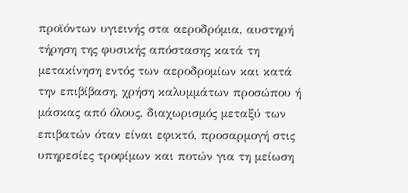προϊόντων υγιεινής στα αεροδρόμια, αυστηρή τήρηση της φυσικής απόστασης κατά τη μετακίνηση εντός των αεροδρομίων και κατά την επιβίβαση, χρήση καλυμμάτων προσώπου ή μάσκας από όλους, διαχωρισμός μεταξύ των επιβατών όταν είναι εφικτό, προσαρμογή στις υπηρεσίες τροφίμων και ποτών για τη μείωση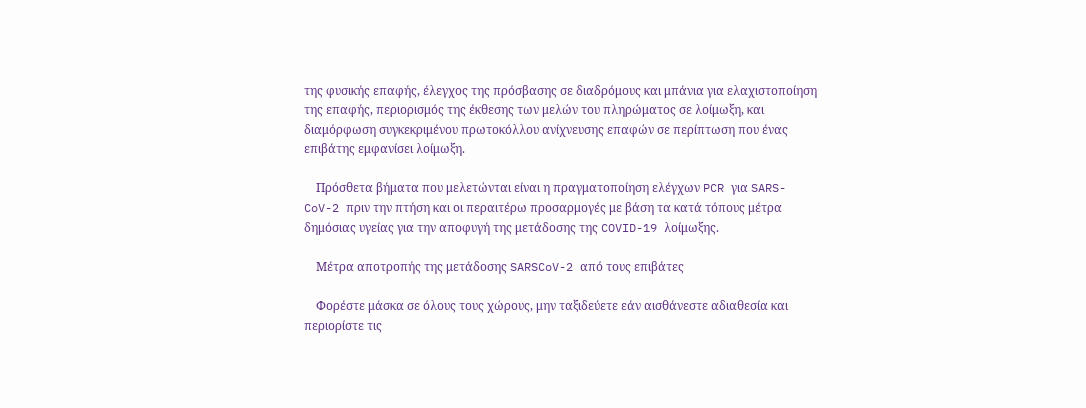της φυσικής επαφής, έλεγχος της πρόσβασης σε διαδρόμους και μπάνια για ελαχιστοποίηση της επαφής, περιορισμός της έκθεσης των μελών του πληρώματος σε λοίμωξη, και διαμόρφωση συγκεκριμένου πρωτοκόλλου ανίχνευσης επαφών σε περίπτωση που ένας επιβάτης εμφανίσει λοίμωξη.

    Πρόσθετα βήματα που μελετώνται είναι η πραγματοποίηση ελέγχων PCR για SARS-CoV-2 πριν την πτήση και οι περαιτέρω προσαρμογές με βάση τα κατά τόπους μέτρα δημόσιας υγείας για την αποφυγή της μετάδοσης της COVID-19 λοίμωξης.

    Μέτρα αποτροπής της μετάδοσης SARSCoV-2 από τους επιβάτες

    Φορέστε μάσκα σε όλους τους χώρους, μην ταξιδεύετε εάν αισθάνεστε αδιαθεσία και περιορίστε τις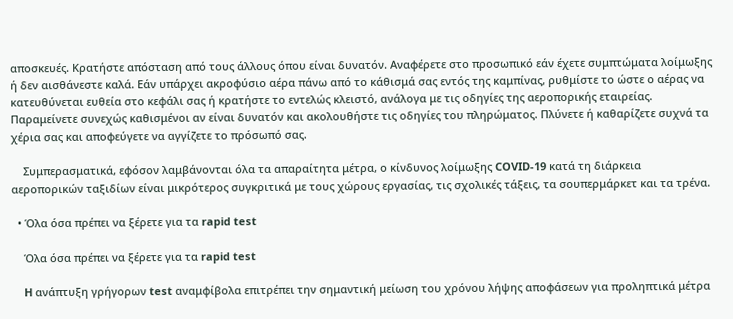αποσκευές. Κρατήστε απόσταση από τους άλλους όπου είναι δυνατόν. Αναφέρετε στο προσωπικό εάν έχετε συμπτώματα λοίμωξης ή δεν αισθάνεστε καλά. Εάν υπάρχει ακροφύσιο αέρα πάνω από το κάθισμά σας εντός της καμπίνας, ρυθμίστε το ώστε ο αέρας να κατευθύνεται ευθεία στο κεφάλι σας ή κρατήστε το εντελώς κλειστό, ανάλογα με τις οδηγίες της αεροπορικής εταιρείας. Παραμείνετε συνεχώς καθισμένοι αν είναι δυνατόν και ακολουθήστε τις οδηγίες του πληρώματος. Πλύνετε ή καθαρίζετε συχνά τα χέρια σας και αποφεύγετε να αγγίζετε το πρόσωπό σας.

    Συμπερασματικά, εφόσον λαμβάνονται όλα τα απαραίτητα μέτρα, ο κίνδυνος λοίμωξης COVID-19 κατά τη διάρκεια αεροπορικών ταξιδίων είναι μικρότερος συγκριτικά με τους χώρους εργασίας, τις σχολικές τάξεις, τα σουπερμάρκετ και τα τρένα.

  • Όλα όσα πρέπει να ξέρετε για τα rapid test

    Όλα όσα πρέπει να ξέρετε για τα rapid test

    H ανάπτυξη γρήγορων test αναμφίβολα επιτρέπει την σημαντική μείωση του χρόνου λήψης αποφάσεων για προληπτικά μέτρα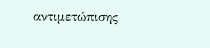αντιμετώπισης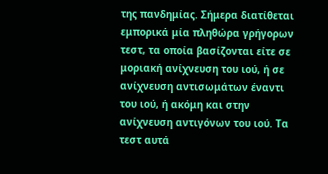της πανδημίας. Σήμερα διατίθεται εμπορικά μία πληθώρα γρήγορων τεστ, τα οποία βασίζονται είτε σε μοριακή ανίχνευση του ιού, ή σε ανίχνευση αντισωμάτων έναντι του ιού, ή ακόμη και στην ανίχνευση αντιγόνων του ιού. Τα τεστ αυτά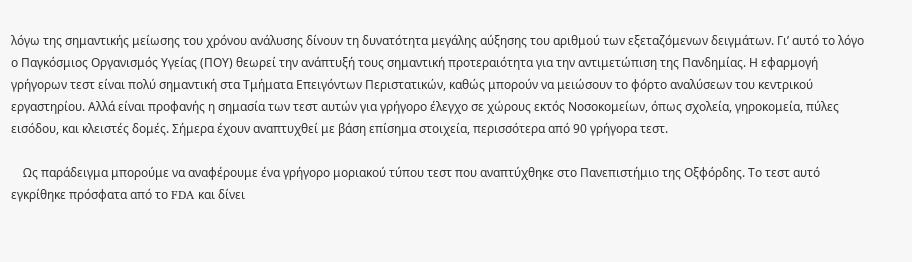λόγω της σημαντικής μείωσης του χρόνου ανάλυσης δίνουν τη δυνατότητα μεγάλης αύξησης του αριθμού των εξεταζόμενων δειγμάτων. Γι’ αυτό το λόγο ο Παγκόσμιος Οργανισμός Υγείας (ΠΟΥ) θεωρεί την ανάπτυξή τους σημαντική προτεραιότητα για την αντιμετώπιση της Πανδημίας. Η εφαρμογή γρήγορων τεστ είναι πολύ σημαντική στα Τμήματα Επειγόντων Περιστατικών, καθώς μπορούν να μειώσουν το φόρτο αναλύσεων του κεντρικού εργαστηρίου. Αλλά είναι προφανής η σημασία των τεστ αυτών για γρήγορο έλεγχο σε χώρους εκτός Νοσοκομείων, όπως σχολεία, γηροκομεία, πύλες εισόδου, και κλειστές δομές. Σήμερα έχουν αναπτυχθεί με βάση επίσημα στοιχεία, περισσότερα από 90 γρήγορα τεστ.

    Ως παράδειγμα μπορούμε να αναφέρουμε ένα γρήγορο μοριακού τύπου τεστ που αναπτύχθηκε στο Πανεπιστήμιο της Οξφόρδης. Το τεστ αυτό  εγκρίθηκε πρόσφατα από το FDA και δίνει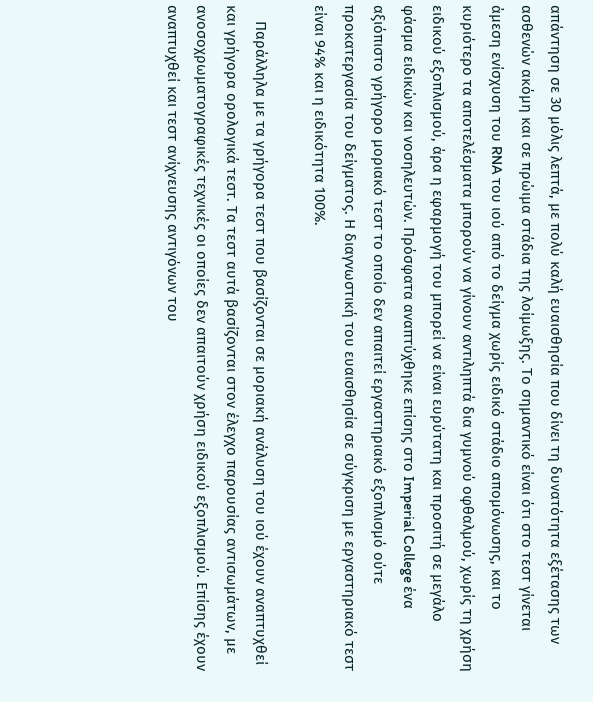απάντηση σε 30 μόλις λεπτά, με πολύ καλή ευαισθησία που δίνει τη δυνατότητα εξέτασης των ασθενών ακόμη και σε πρώιμα στάδια της λοίμωξης. Το σημαντικό είναι ότι στο τεστ γίνεται άμεση ενίσχυση του RNA του ιού από το δείγμα χωρίς ειδικό στάδιο απομόνωσης, και το κυριότερο τα αποτελέσματα μπορούν να γίνουν αντιληπτά δια γυμνού οφθαλμού, χωρίς τη χρήση ειδικού εξοπλισμού, άρα η εφαρμογή του μπορεί να είναι ευρύτατη και προσιτή σε μεγάλο φάσμα ειδικών και νοσηλευτών. Πρόσφατα αναπτύχθηκε επίσης στο Imperial College ένα αξιόπιστο γρήγορο μοριακό τεστ το οποίο δεν απαιτεί εργαστηριακό εξοπλισμό ούτε προκατεργασία του δείγματος. Η διαγνωστική του ευαισθησία σε σύγκριση με εργαστηριακό τεστ είναι 94% και η ειδικότητα 100%.

    Παράλληλα με τα γρήγορα τεστ που βασίζονται σε μοριακή ανάλυση του ιού έχουν αναπτυχθεί και γρήγορα ορολογικά τεστ. Τα τεστ αυτά βασίζονται στον έλεγχο παρουσίας αντισωμάτων, με ανοσοχρωματογραφικές τεχνικές οι οποίες δεν απαιτούν χρήση ειδικού εξοπλισμού. Επίσης έχουν αναπτυχθεί και τεστ ανίχνευσης αντιγόνων του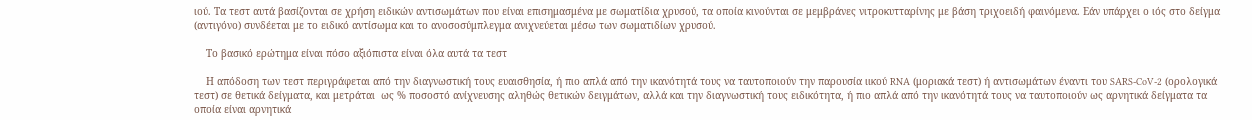ιού. Τα τεστ αυτά βασίζονται σε χρήση ειδικών αντισωμάτων που είναι επισημασμένα με σωματίδια χρυσού, τα οποία κινούνται σε μεμβράνες νιτροκυτταρίνης με βάση τριχοειδή φαινόμενα. Εάν υπάρχει ο ιός στο δείγμα (αντιγόνο) συνδέεται με το ειδικό αντίσωμα και το ανοσοσύμπλεγμα ανιχνεύεται μέσω των σωματιδίων χρυσού.

    Το βασικό ερώτημα είναι πόσο αξιόπιστα είναι όλα αυτά τα τεστ

    Η απόδοση των τεστ περιγράφεται από την διαγνωστική τους ευαισθησία, ή πιο απλά από την ικανότητά τους να ταυτοποιούν την παρουσία ιικού RNA (μοριακά τεστ) ή αντισωμάτων έναντι του SARS-CoV-2 (ορολογικά τεστ) σε θετικά δείγματα, και μετράται  ως % ποσοστό ανίχνευσης αληθώς θετικών δειγμάτων, αλλά και την διαγνωστική τους ειδικότητα, ή πιο απλά από την ικανότητά τους να ταυτοποιούν ως αρνητικά δείγματα τα οποία είναι αρνητικά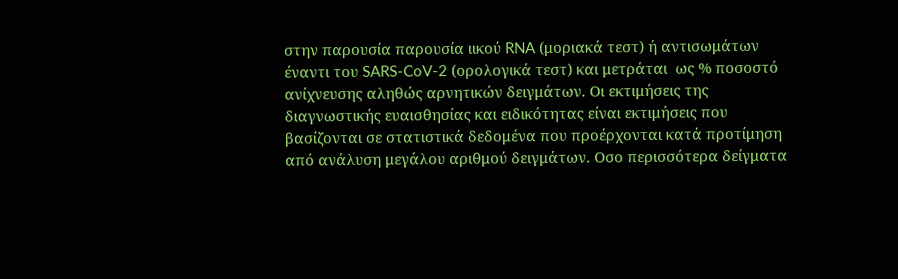στην παρουσία παρουσία ιικού RNA (μοριακά τεστ) ή αντισωμάτων έναντι του SARS-CoV-2 (ορολογικά τεστ) και μετράται  ως % ποσοστό ανίχνευσης αληθώς αρνητικών δειγμάτων. Οι εκτιμήσεις της διαγνωστικής ευαισθησίας και ειδικότητας είναι εκτιμήσεις που βασίζονται σε στατιστικά δεδομένα που προέρχονται κατά προτίμηση από ανάλυση μεγάλου αριθμού δειγμάτων. Οσο περισσότερα δείγματα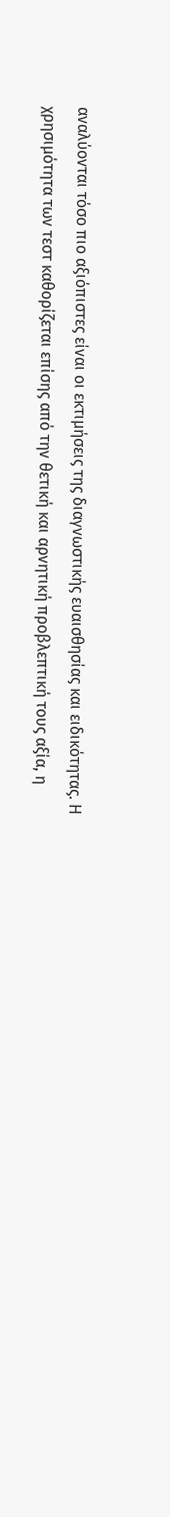αναλύονται τόσο πιο αξιόπιστες είναι οι εκτιμήσεις της διαγνωστικής ευαισθησίας και ειδικότητας. Η χρησιμότητα των τεστ καθορίζεται επίσης από την θετική και αρνητική προβλεπτική τους αξία, η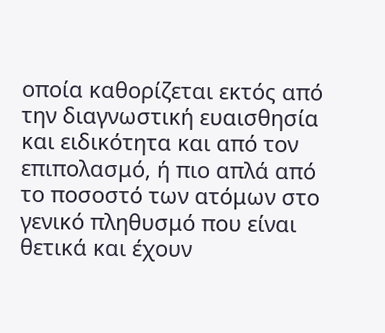οποία καθορίζεται εκτός από την διαγνωστική ευαισθησία και ειδικότητα και από τον επιπολασμό, ή πιο απλά από το ποσοστό των ατόμων στο γενικό πληθυσμό που είναι θετικά και έχουν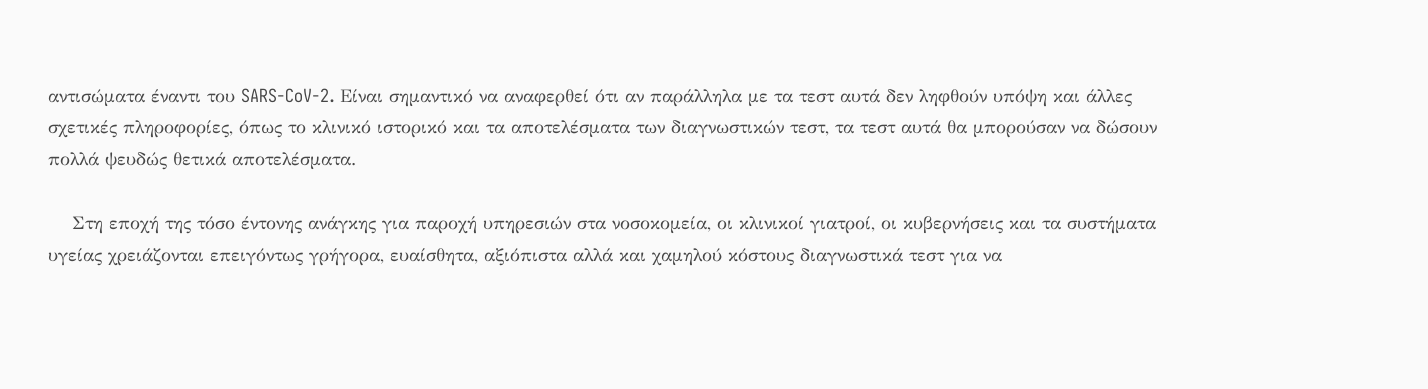αντισώματα έναντι του SARS-CoV-2. Είναι σημαντικό να αναφερθεί ότι αν παράλληλα με τα τεστ αυτά δεν ληφθούν υπόψη και άλλες σχετικές πληροφορίες, όπως το κλινικό ιστορικό και τα αποτελέσματα των διαγνωστικών τεστ, τα τεστ αυτά θα μπορούσαν να δώσουν πολλά ψευδώς θετικά αποτελέσματα.

    Στη εποχή της τόσο έντονης ανάγκης για παροχή υπηρεσιών στα νοσοκομεία, οι κλινικοί γιατροί, οι κυβερνήσεις και τα συστήματα υγείας χρειάζονται επειγόντως γρήγορα, ευαίσθητα, αξιόπιστα αλλά και χαμηλού κόστους διαγνωστικά τεστ για να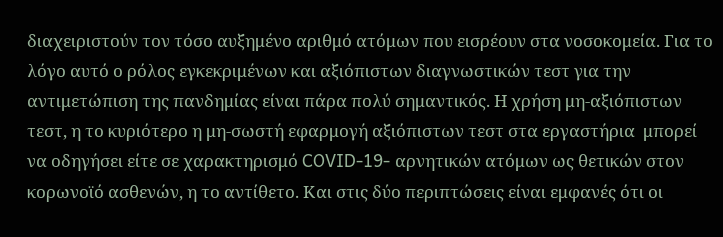διαχειριστούν τον τόσο αυξημένο αριθμό ατόμων που εισρέουν στα νοσοκομεία. Για το λόγο αυτό ο ρόλος εγκεκριμένων και αξιόπιστων διαγνωστικών τεστ για την αντιμετώπιση της πανδημίας είναι πάρα πολύ σημαντικός. Η χρήση μη-αξιόπιστων τεστ, η το κυριότερο η μη-σωστή εφαρμογή αξιόπιστων τεστ στα εργαστήρια  μπορεί να οδηγήσει είτε σε χαρακτηρισμό COVID-19- αρνητικών ατόμων ως θετικών στον κορωνοϊό ασθενών, η το αντίθετο. Και στις δύο περιπτώσεις είναι εμφανές ότι οι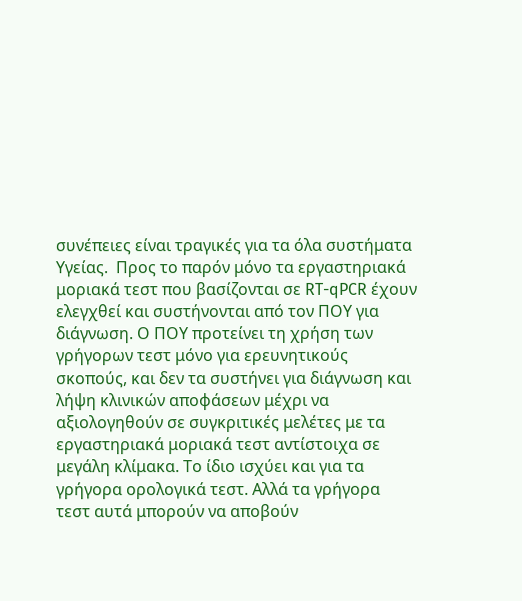συνέπειες είναι τραγικές για τα όλα συστήματα Υγείας.  Προς το παρόν μόνο τα εργαστηριακά μοριακά τεστ που βασίζονται σε RT-qPCR έχουν ελεγχθεί και συστήνονται από τον ΠΟΥ για διάγνωση. Ο ΠΟΥ προτείνει τη χρήση των γρήγορων τεστ μόνο για ερευνητικούς σκοπούς, και δεν τα συστήνει για διάγνωση και λήψη κλινικών αποφάσεων μέχρι να αξιολογηθούν σε συγκριτικές μελέτες με τα εργαστηριακά μοριακά τεστ αντίστοιχα σε μεγάλη κλίμακα. Το ίδιο ισχύει και για τα γρήγορα ορολογικά τεστ. Αλλά τα γρήγορα τεστ αυτά μπορούν να αποβούν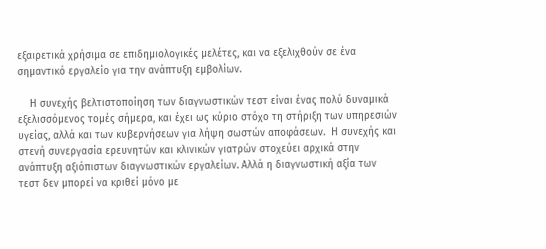εξαιρετικά χρήσιμα σε επιδημιολογικές μελέτες, και να εξελιχθούν σε ένα σημαντικό εργαλείο για την ανάπτυξη εμβολίων.

    Η συνεχής βελτιστοποίηση των διαγνωστικών τεστ είναι ένας πολύ δυναμικά εξελισσόμενος τομές σήμερα, και έχει ως κύριο στόχο τη στήριξη των υπηρεσιών υγείας, αλλά και των κυβερνήσεων για λήψη σωστών αποφάσεων.  Η συνεχής και στενή συνεργασία ερευνητών και κλινικών γιατρών στοχεύει αρχικά στην ανάπτυξη αξιόπιστων διαγνωστικών εργαλείων. Αλλά η διαγνωστική αξία των τεστ δεν μπορεί να κριθεί μόνο με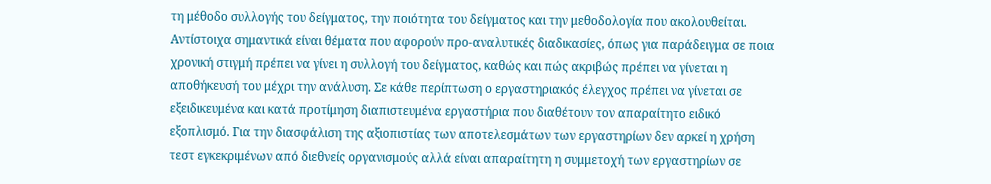τη μέθοδο συλλογής του δείγματος, την ποιότητα του δείγματος και την μεθοδολογία που ακολουθείται. Αντίστοιχα σημαντικά είναι θέματα που αφορούν προ-αναλυτικές διαδικασίες, όπως για παράδειγμα σε ποια χρονική στιγμή πρέπει να γίνει η συλλογή του δείγματος, καθώς και πώς ακριβώς πρέπει να γίνεται η αποθήκευσή του μέχρι την ανάλυση. Σε κάθε περίπτωση ο εργαστηριακός έλεγχος πρέπει να γίνεται σε εξειδικευμένα και κατά προτίμηση διαπιστευμένα εργαστήρια που διαθέτουν τον απαραίτητο ειδικό εξοπλισμό. Για την διασφάλιση της αξιοπιστίας των αποτελεσμάτων των εργαστηρίων δεν αρκεί η χρήση τεστ εγκεκριμένων από διεθνείς οργανισμούς αλλά είναι απαραίτητη η συμμετοχή των εργαστηρίων σε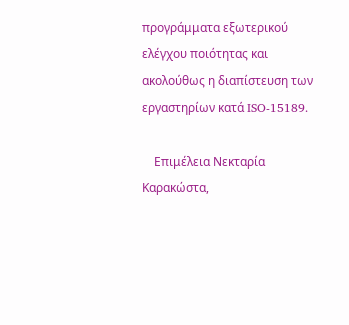προγράμματα εξωτερικού ελέγχου ποιότητας και ακολούθως η διαπίστευση των εργαστηρίων κατά ISO-15189.

    Επιμέλεια Νεκταρία Καρακώστα,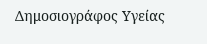Δημοσιογράφος Υγείας